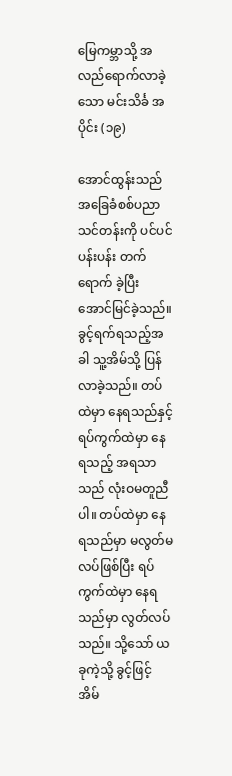မြေကမ္ဘာသို့ အလည်ရောက်လာခဲ့သော မင်းသိင်္ခ အပိုင်း (၁၉)

အောင်ထွန်းသည် အခြေခံစစ်ပညာသင်တန်းကို ပင်ပင်ပန်းပန်း တက်ရောက် ခဲ့ပြီး အောင်မြင်ခဲ့သည်။ ခွင့်ရက်ရသည့်အခါ သူ့အိမ်သို့ ပြန်လာခဲ့သည်။ တပ်ထဲမှာ နေရသည်နှင့် ရပ်ကွက်ထဲမှာ နေရသည့် အရသာသည် လုံးဝမတူညီပါ။ တပ်ထဲမှာ နေရသည်မှာ မလွတ်မလပ်ဖြစ်ပြီး ရပ်ကွက်ထဲမှာ နေရသည်မှာ လွတ်လပ်သည်။ သို့သော် ယခုကဲ့သို့ ခွင့်ဖြင့် အိမ်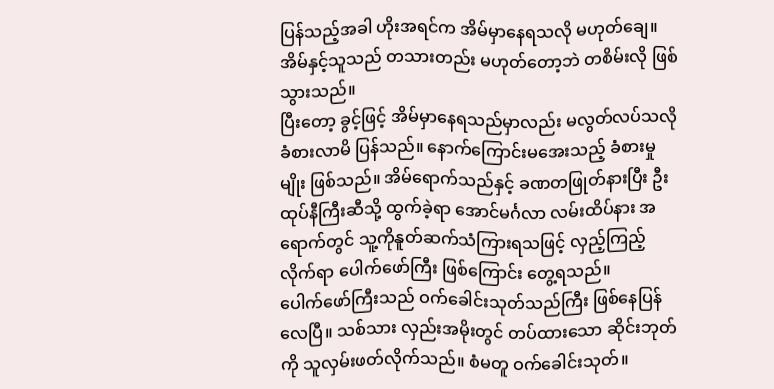ပြန်သည့်အခါ ဟိုးအရင်က အိမ်မှာနေရသလို မဟုတ်ချေ။ အိမ်နှင့်သူသည် တသားတည်း မဟုတ်တော့ဘဲ တစိမ်းလို ဖြစ်သွားသည်။
ပြီးတော့ ခွင့်ဖြင့် အိမ်မှာနေရသည်မှာလည်း မလွတ်လပ်သလို ခံစားလာမိ ပြန်သည်။ နောက်ကြောင်းမအေးသည့် ခံစားမှုမျိုး ဖြစ်သည်။ အိမ်ရောက်သည်နှင့် ခဏတဖြုတ်နားပြီး ဦးထုပ်နီကြီးဆီသို့ ထွက်ခဲ့ရာ အောင်မင်္ဂလာ လမ်းထိပ်နား အရောက်တွင် သူ့ကိုနူတ်ဆက်သံကြားရသဖြင့် လှည့်ကြည့်လိုက်ရာ ပေါက်ဖော်ကြီး ဖြစ်ကြောင်း တွေ့ရသည်။
ပေါက်ဖော်ကြီးသည် ဝက်ခေါင်းသုတ်သည်ကြီး ဖြစ်နေပြန်လေပြီ။ သစ်သား လှည်းအမိုးတွင် တပ်ထားသော ဆိုင်းဘုတ်ကို သူလှမ်းဖတ်လိုက်သည်။ စံမတူ ဝက်ခေါင်းသုတ်။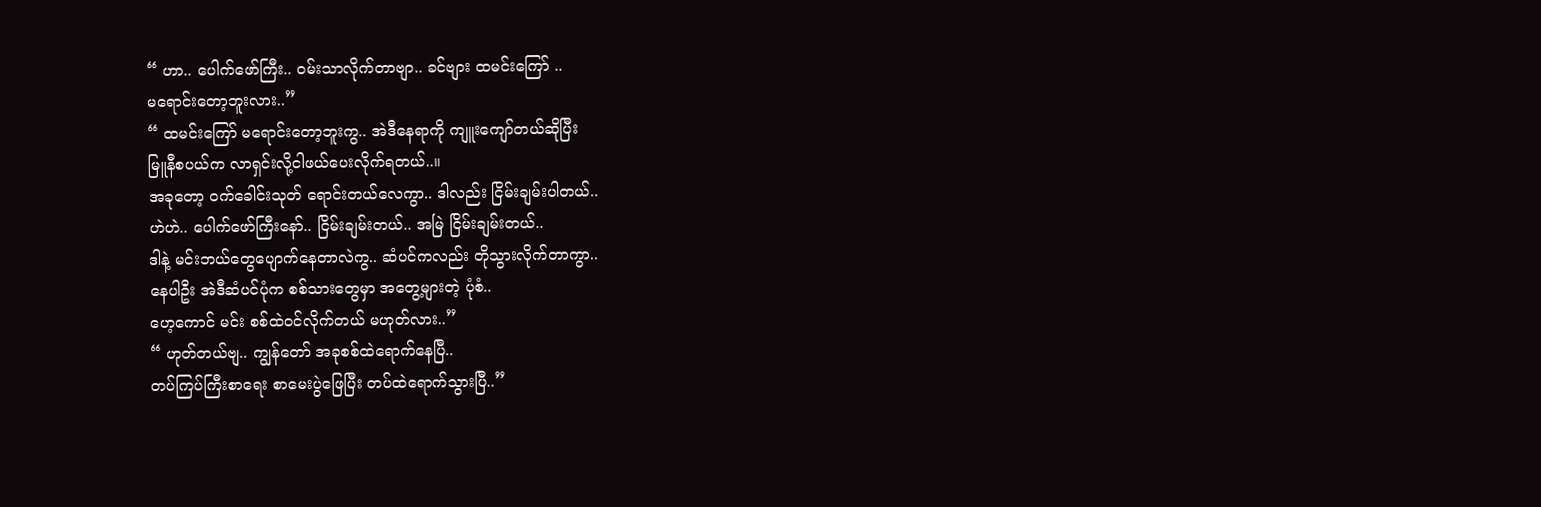“ ဟာ.. ပေါက်ဖော်ကြီး.. ဝမ်းသာလိုက်တာဗျာ.. ခင်ဗျား ထမင်းကြော် ..
မရောင်းတော့ဘူးလား..”
“ ထမင်းကြော် မရောင်းတော့ဘူးကွ.. အဲဒီနေရာကို ကျူးကျော်တယ်ဆိုပြီး
မြူနီစပယ်က လာရှင်းလို့ငါဖယ်ပေးလိုက်ရတယ်..။
အခုတော့ ဝက်ခေါင်းသုတ် ရောင်းတယ်လေကွာ.. ဒါလည်း ငြိမ်းချမ်းပါတယ်..
ဟဲဟဲ.. ပေါက်ဖော်ကြီးနော်.. ငြိမ်းချမ်းတယ်.. အမြဲ ငြိမ်းချမ်းတယ်..
ဒါနဲ့ မင်းဘယ်တွေပျောက်နေတာလဲကွ.. ဆံပင်ကလည်း တိုသွားလိုက်တာကွာ..
နေပါဦး အဲဒီဆံပင်ပုံက စစ်သားတွေမှာ အတွေ့များတဲ့ ပုံစံ..
ဟေ့ကောင် မင်း စစ်ထဲဝင်လိုက်တယ် မဟုတ်လား..”
“ ဟုတ်တယ်ဗျ.. ကျွန်တော် အခုစစ်ထဲရောက်နေပြီ..
တပ်ကြပ်ကြီးစာရေး စာမေးပွဲဖြေပြီး တပ်ထဲရောက်သွားပြီ..”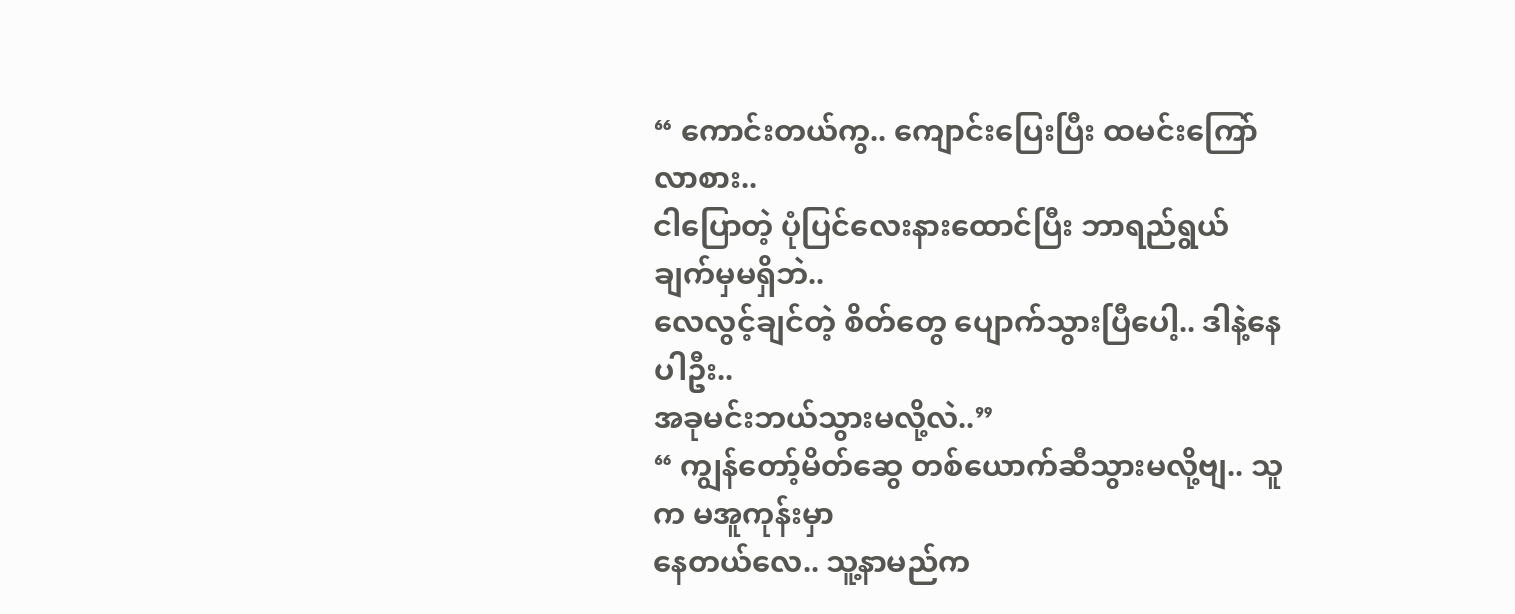“ ကောင်းတယ်ကွ.. ကျောင်းပြေးပြီး ထမင်းကြော်လာစား..
ငါပြောတဲ့ ပုံပြင်လေးနားထောင်ပြီး ဘာရည်ရွယ်ချက်မှမရှိဘဲ..
လေလွင့်ချင်တဲ့ စိတ်တွေ ပျောက်သွားပြီပေါ့.. ဒါနဲ့နေပါဦး..
အခုမင်းဘယ်သွားမလို့လဲ..”
“ ကျွန်တော့်မိတ်ဆွေ တစ်ယောက်ဆီသွားမလို့ဗျ.. သူက မအူကုန်းမှာ
နေတယ်လေ.. သူ့နာမည်က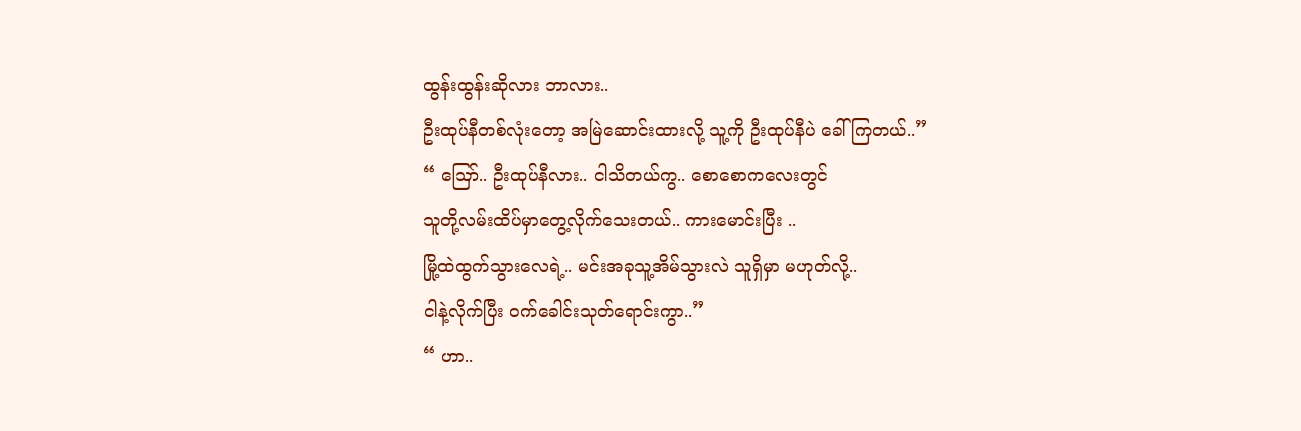ထွန်းထွန်းဆိုလား ဘာလား..
ဦးထုပ်နီတစ်လုံးတော့ အမြဲဆောင်းထားလို့ သူ့ကို ဦးထုပ်နီပဲ ခေါ်ကြတယ်..”
“ ဪ.. ဦးထုပ်နီလား.. ငါသိတယ်ကွ.. စောစောကလေးတွင်
သူတို့လမ်းထိပ်မှာတွေ့လိုက်သေးတယ်.. ကားမောင်းပြီး ..
မြို့ထဲထွက်သွားလေရဲ့.. မင်းအခုသူ့အိမ်သွားလဲ သူရှိမှာ မဟုတ်လို့..
ငါနဲ့လိုက်ပြီး ဝက်ခေါင်းသုတ်ရောင်းကွာ..”
“ ဟာ..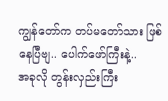ကျွန်တော်က တပ်မတော်သား ဖြစ်နေပြီဗျ.. ပေါက်ဖော်ကြီးနဲ့..
အခုလို တွန်းလှည်းကြီး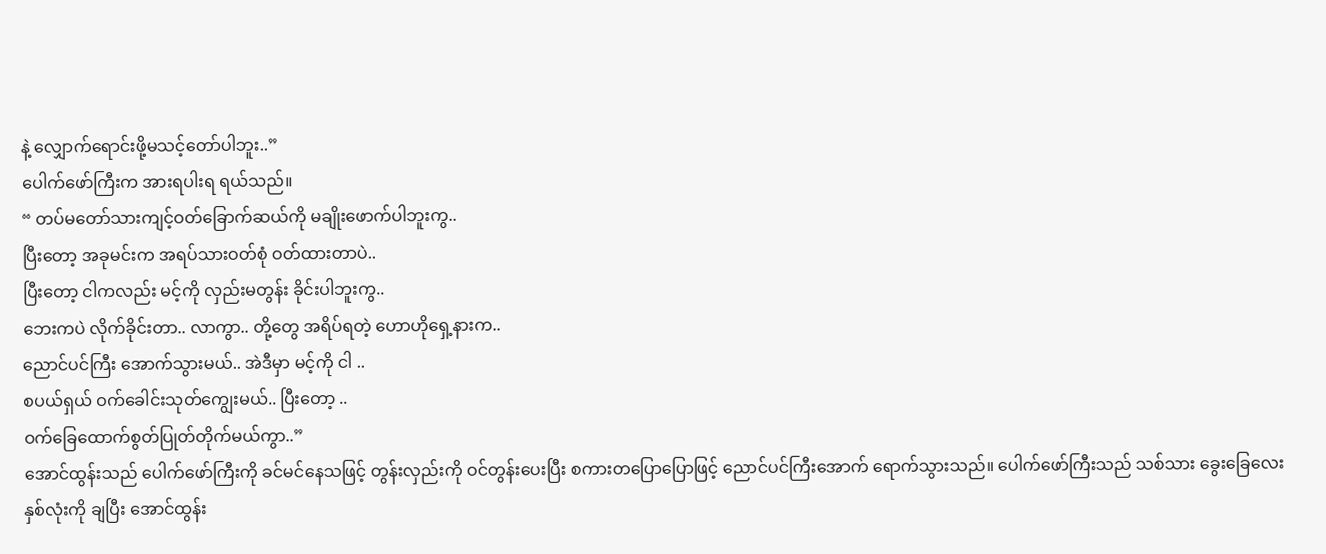နဲ့ လျှောက်ရောင်းဖို့မသင့်တော်ပါဘူး..”
ပေါက်ဖော်ကြီးက အားရပါးရ ရယ်သည်။
“ တပ်မတော်သားကျင့်ဝတ်ခြောက်ဆယ်ကို မချိုးဖောက်ပါဘူးကွ..
ပြီးတော့ အခုမင်းက အရပ်သားဝတ်စုံ ဝတ်ထားတာပဲ..
ပြီးတော့ ငါကလည်း မင့်ကို လှည်းမတွန်း ခိုင်းပါဘူးကွ..
ဘေးကပဲ လိုက်ခိုင်းတာ.. လာကွာ.. တို့တွေ အရိပ်ရတဲ့ ဟောဟိုရှေ့နားက..
ညောင်ပင်ကြီး အောက်သွားမယ်.. အဲဒီမှာ မင့်ကို ငါ ..
စပယ်ရှယ် ဝက်ခေါင်းသုတ်ကျွေးမယ်.. ပြီးတော့ ..
ဝက်ခြေထောက်စွတ်ပြုတ်တိုက်မယ်ကွာ..”
အောင်ထွန်းသည် ပေါက်ဖော်ကြီးကို ခင်မင်နေသဖြင့် တွန်းလှည်းကို ဝင်တွန်းပေးပြီး စကားတပြောပြောဖြင့် ညောင်ပင်ကြီးအောက် ရောက်သွားသည်။ ပေါက်ဖော်ကြီးသည် သစ်သား ခွေးခြေလေးနှစ်လုံးကို ချပြီး အောင်ထွန်း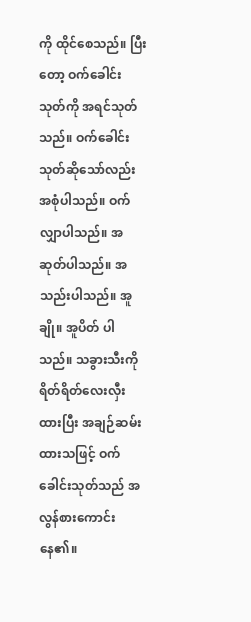ကို ထိုင်စေသည်။ ပြီးတော့ ဝက်ခေါင်းသုတ်ကို အရင်သုတ်သည်။ ဝက်ခေါင်းသုတ်ဆိုသော်လည်း အစုံပါသည်။ ဝက်လျှာပါသည်။ အဆုတ်ပါသည်။ အသည်းပါသည်။ အူချို။ အူပိတ် ပါသည်။ သခွားသီးကို ရိတ်ရိတ်လေးလှီးထားပြီး အချဉ်ဆမ်းထားသဖြင့် ဝက်ခေါင်းသုတ်သည် အလွန်စားကောင်းနေ၏။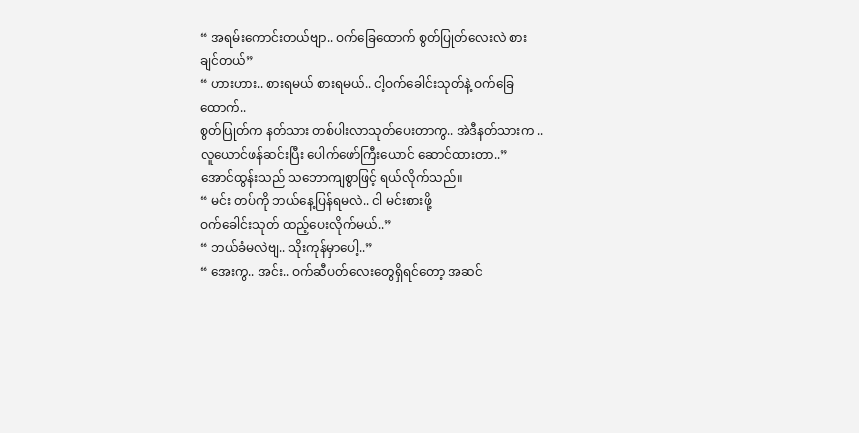“ အရမ်းကောင်းတယ်ဗျာ.. ဝက်ခြေထောက် စွတ်ပြုတ်လေးလဲ စားချင်တယ်”
“ ဟားဟား.. စားရမယ် စားရမယ်.. ငါ့ဝက်ခေါင်းသုတ်နဲ့ ဝက်ခြေထောက်..
စွတ်ပြုတ်က နတ်သား တစ်ပါးလာသုတ်ပေးတာကွ.. အဲဒီနတ်သားက ..
လူယောင်ဖန်ဆင်းပြီး ပေါက်ဖော်ကြီးယောင် ဆောင်ထားတာ..”
အောင်ထွန်းသည် သဘောကျစွာဖြင့် ရယ်လိုက်သည်။
“ မင်း တပ်ကို ဘယ်နေ့ပြန်ရမလဲ.. ငါ မင်းစားဖို့
ဝက်ခေါင်းသုတ် ထည့်ပေးလိုက်မယ်..”
“ ဘယ်ခံမလဲဗျ.. သိုးကုန်မှာပေါ့..”
“ အေးကွ.. အင်း.. ဝက်ဆီပတ်လေးတွေရှိရင်တော့ အဆင်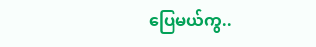ပြေမယ်ကွ..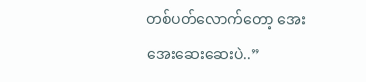တစ်ပတ်လောက်တော့ အေးအေးဆေးဆေးပဲ..”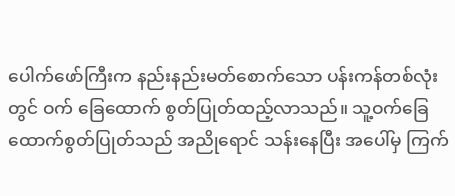ပေါက်ဖော်ကြီးက နည်းနည်းမတ်စောက်သော ပန်းကန်တစ်လုံးတွင် ဝက် ခြေထောက် စွတ်ပြုတ်ထည့်လာသည်။ သူ့ဝက်ခြေထောက်စွတ်ပြုတ်သည် အညိုရောင် သန်းနေပြီး အပေါ်မှ ကြက်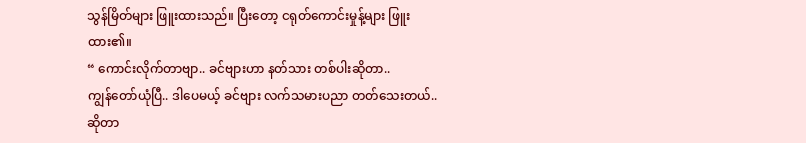သွန်မြိတ်များ ဖြူးထားသည်။ ပြီးတော့ ငရုတ်ကောင်းမှုန့်များ ဖြူးထား၏။
“ ကောင်းလိုက်တာဗျာ.. ခင်ဗျားဟာ နတ်သား တစ်ပါးဆိုတာ..
ကျွန်တော်ယုံပြီ.. ဒါပေမယ့် ခင်ဗျား လက်သမားပညာ တတ်သေးတယ်..
ဆိုတာ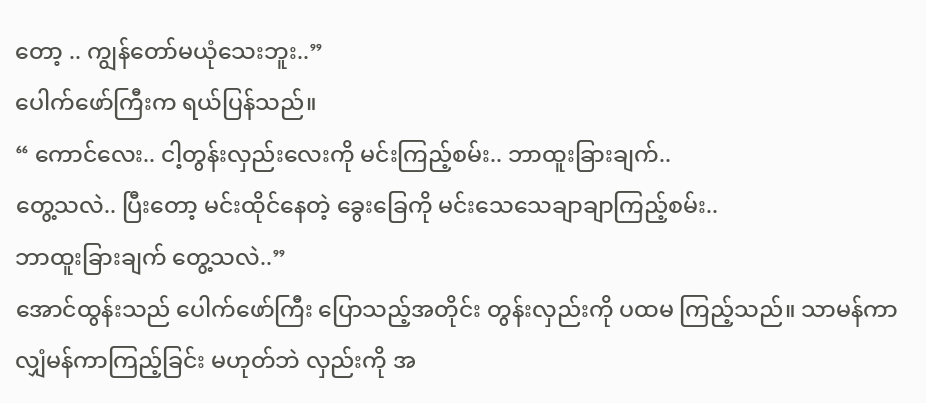တော့ .. ကျွန်တော်မယုံသေးဘူး..”
ပေါက်ဖော်ကြီးက ရယ်ပြန်သည်။
“ ကောင်လေး.. ငါ့တွန်းလှည်းလေးကို မင်းကြည့်စမ်း.. ဘာထူးခြားချက်..
တွေ့သလဲ.. ပြီးတော့ မင်းထိုင်နေတဲ့ ခွေးခြေကို မင်းသေသေချာချာကြည့်စမ်း..
ဘာထူးခြားချက် တွေ့သလဲ..”
အောင်ထွန်းသည် ပေါက်ဖော်ကြီး ပြောသည့်အတိုင်း တွန်းလှည်းကို ပထမ ကြည့်သည်။ သာမန်ကာ လျှံမန်ကာကြည့်ခြင်း မဟုတ်ဘဲ လှည်းကို အ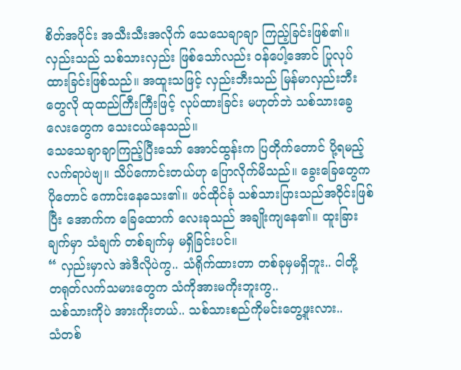စိတ်အပိုင်း အသီးသီးအလိုက် သေသေချာချာ ကြည့်ခြင်းဖြစ်၏။ လှည်းသည် သစ်သားလှည်း ဖြစ်သော်လည်း ဝန်ပေါ့အောင် ပြုလုပ်ထားခြင်းဖြစ်သည်။ အထူးသဖြင့် လှည်းဘီးသည် မြန်မာလှည်းဘီးတွေလို ထုထည်ကြီးကြီးဖြင့် လုပ်ထားခြင်း မဟုတ်ဘဲ သစ်သားခွေလေးတွေက သေးငယ်နေသည်။
သေသေချာချာကြည့်ပြီးသော် အောင်ထွန်းက ပြတိုက်တောင် ပို့ရမည့် လက်ရာပဲဗျ။ သိပ်ကောင်းတယ်ဟု ပြောလိုက်မိသည်။ ခွေးခြေတွေက ပိုတောင် ကောင်းနေသေး၏။ ဖင်ထိုင်ခုံ သစ်သားပြားသည်အဝိုင်းဖြစ်ပြီး အောက်က ခြေထောက် လေးခုသည် အချိုးကျနေ၏။ ထူးခြားချက်မှာ သံချက် တစ်ချက်မှ မရှိခြင်းပင်။
“ လှည်းမှာလဲ အဲဒီလိုပဲကွ.. သံရိုက်ထားတာ တစ်ခုမှမရှိဘူး.. ငါတို့
တရုတ်လက်သမားတွေက သံကိုအားမကိုးဘူးကွ..
သစ်သားကိုပဲ အားကိုးတယ်.. သစ်သားစည်ကိုမင်းတွေ့ဖူးလား..
သံတစ်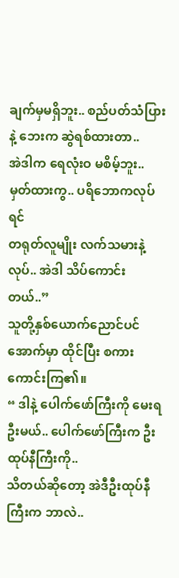ချက်မှမရှိဘူး.. စည်ပတ်သံပြားနဲ့ ဘေးက ဆွဲရစ်ထားတာ..
အဲဒါက ရေလုံးဝ မစိမ့်ဘူး.. မှတ်ထားကွ.. ပရိဘောကလုပ်ရင်
တရုတ်လူမျိုး လက်သမားနဲ့လုပ်.. အဲဒါ သိပ်ကောင်းတယ်..”
သူတို့နှစ်ယောက်ညောင်ပင်အောက်မှာ ထိုင်ပြီး စကားကောင်းကြ၏။
“ ဒါနဲ့ ပေါက်ဖော်ကြီးကို မေးရဦးမယ်.. ပေါက်ဖော်ကြီးက ဦးထုပ်နီကြီးကို..
သိတယ်ဆိုတော့ အဲဒီဦးထုပ်နီကြီးက ဘာလဲ..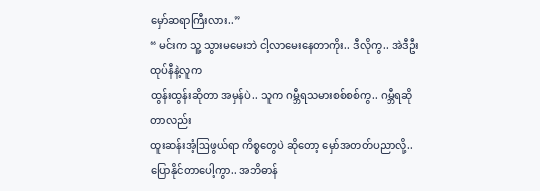မှော်ဆရာကြီးလား..”
“ မင်းက သူ့ သွားမမေးဘဲ ငါ့လာမေးနေတာကိုး.. ဒီလိုကွ.. အဲဒီဦးထုပ်နီနဲ့လူက
ထွန်းထွန်းဆိုတာ အမှန်ပဲ.. သူက ဂမ္ဘီရသမားစစ်စစ်ကွ.. ဂမ္ဘီရဆိုတာလည်း
ထူးဆန်းအံ့ဩဖွယ်ရာ ကိစ္စတွေပဲ ဆိုတော့ မှော်အတတ်ပညာလို့..
ပြောနိုင်တာပေါ့ကွာ.. အဘိဓာန်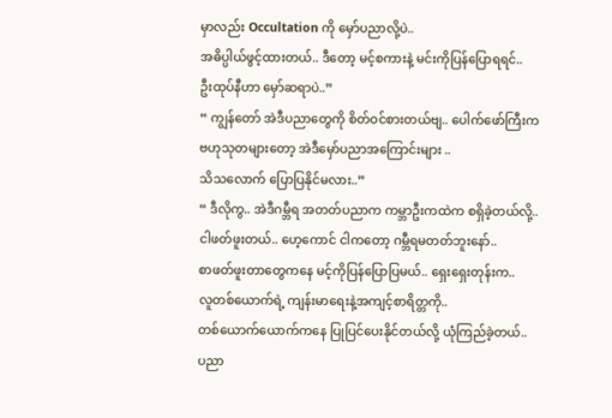မှာလည်း Occultation ကို မှော်ပညာလို့ပဲ..
အဓိပ္ပါယ်ဖွင့်ထားတယ်.. ဒီတော့ မင့်စကားနဲ့ မင်းကိုပြန်ပြောရရင်..
ဦးထုပ်နီဟာ မှော်ဆရာပဲ..”
“ ကျွန်တော် အဲဒီပညာတွေကို စိတ်ဝင်စားတယ်ဗျ.. ပေါက်ဖော်ကြီးက
ဗဟုသုတများတော့ အဲဒီမှော်ပညာအကြောင်းများ ..
သိသလောက် ပြောပြနိုင်မလား..”
“ ဒီလိုကွ.. အဲဒီဂမ္ဘီရ အတတ်ပညာက ကမ္ဘာဦးကထဲက စရှိခဲ့တယ်လို့..
ငါဖတ်ဖူးတယ်.. ဟေ့ကောင် ငါကတော့ ဂမ္ဘီရမတတ်ဘူးနော်..
စာဖတ်ဖူးတာတွေကနေ မင့်ကိုပြန်ပြောပြမယ်.. ရှေးရှေးတုန်းက..
လူတစ်ယောက်ရဲ့ ကျန်းမာရေးနဲ့အကျင့်စာရိတ္တကို..
တစ်ယောက်ယောက်ကနေ ပြုပြင်ပေးနိုင်တယ်လို့ ယုံကြည်ခဲ့တယ်..
ပညာ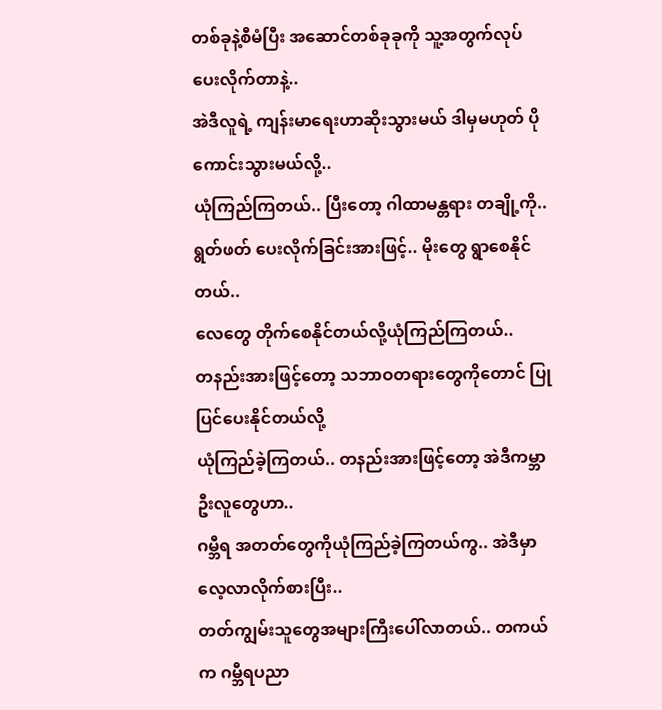တစ်ခုနဲ့စီမံပြီး အဆောင်တစ်ခုခုကို သူ့အတွက်လုပ်ပေးလိုက်တာနဲ့..
အဲဒီလူရဲ့ ကျန်းမာရေးဟာဆိုးသွားမယ် ဒါမှမဟုတ် ပိုကောင်းသွားမယ်လို့..
ယုံကြည်ကြတယ်.. ပြီးတော့ ဂါထာမန္တရား တချို့ကို..
ရွတ်ဖတ် ပေးလိုက်ခြင်းအားဖြင့်.. မိုးတွေ ရွာစေနိုင်တယ်..
လေတွေ တိုက်စေနိုင်တယ်လို့ယုံကြည်ကြတယ်..
တနည်းအားဖြင့်တော့ သဘာဝတရားတွေကိုတောင် ပြုပြင်ပေးနိုင်တယ်လို့
ယုံကြည်ခဲ့ကြတယ်.. တနည်းအားဖြင့်တော့ အဲဒီကမ္ဘာဦးလူတွေဟာ..
ဂမ္ဘီရ အတတ်တွေကိုယုံကြည်ခဲ့ကြတယ်ကွ.. အဲဒီမှာလေ့လာလိုက်စားပြီး..
တတ်ကျွမ်းသူတွေအများကြီးပေါ်လာတယ်.. တကယ်က ဂမ္ဘီရပညာ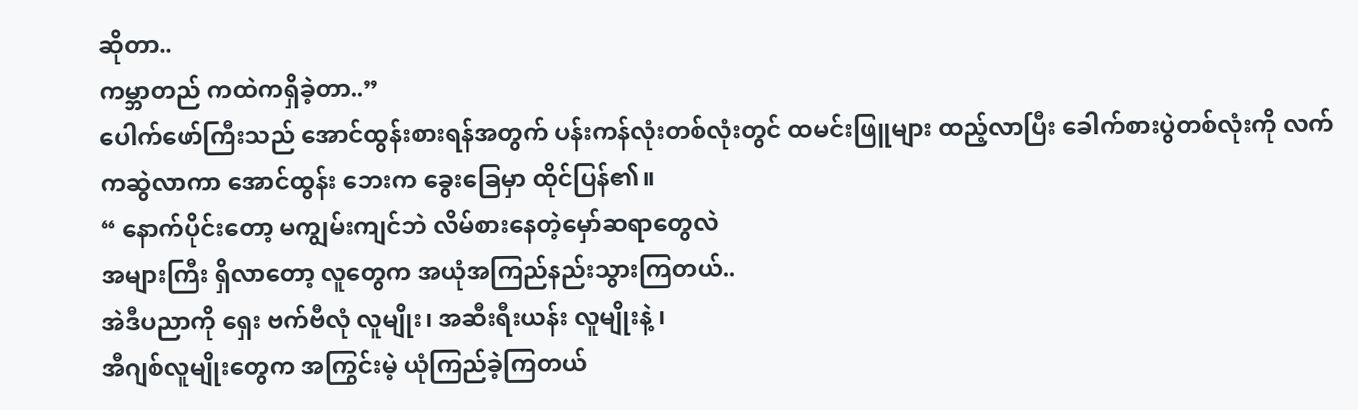ဆိုတာ..
ကမ္ဘာတည် ကထဲကရှိခဲ့တာ..”
ပေါက်ဖော်ကြီးသည် အောင်ထွန်းစားရန်အတွက် ပန်းကန်လုံးတစ်လုံးတွင် ထမင်းဖြူများ ထည့်လာပြီး ခေါက်စားပွဲတစ်လုံးကို လက်ကဆွဲလာကာ အောင်ထွန်း ဘေးက ခွေးခြေမှာ ထိုင်ပြန်၏။
“ နောက်ပိုင်းတော့ မကျွမ်းကျင်ဘဲ လိမ်စားနေတဲ့မှော်ဆရာတွေလဲ
အများကြီး ရှိလာတော့ လူတွေက အယုံအကြည်နည်းသွားကြတယ်..
အဲဒီပညာကို ရှေး ဗက်ဗီလုံ လူမျိုး၊ အဆီးရီးယန်း လူမျိုးနဲ့ ၊
အီဂျစ်လူမျိုးတွေက အကြွင်းမဲ့ ယုံကြည်ခဲ့ကြတယ်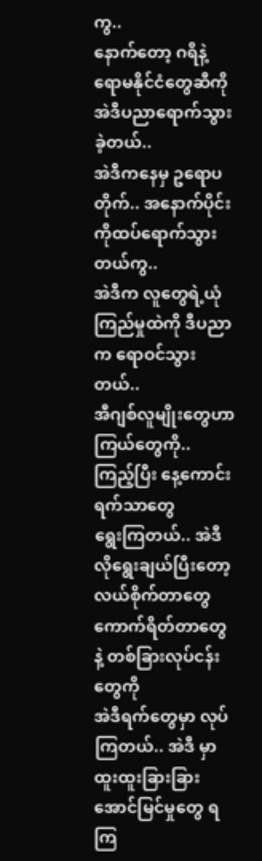ကွ..
နောက်တော့ ဂရိနဲ့ ရောမနိုင်ငံတွေဆီကိုအဲဒီပညာရောက်သွားခဲ့တယ်..
အဲဒီကနေမှ ဥရောပတိုက်.. အနောက်ပိုင်းကိုထပ်ရောက်သွားတယ်ကွ..
အဲဒီက လူတွေရဲ့ယုံကြည်မှုထဲကို ဒီပညာက ရောဝင်သွားတယ်..
အီဂျစ်လူမျိုးတွေဟာ ကြယ်တွေကို.. ကြည့်ပြီး နေ့ကောင်းရက်သာတွေ
ရွေးကြတယ်.. အဲဒီလိုရွေးချယ်ပြီးတော့ လယ်စိုက်တာတွေ
ကောက်ရိတ်တာတွေနဲ့ တစ်ခြားလုပ်ငန်းတွေကို
အဲဒီရက်တွေမှာ လုပ်ကြတယ်.. အဲဒီ မှာ ထူးထူးခြားခြား
အောင်မြင်မှုတွေ ရကြ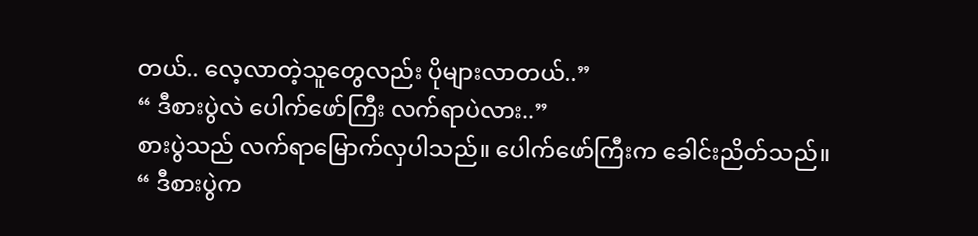တယ်.. လေ့လာတဲ့သူတွေလည်း ပိုများလာတယ်..”
“ ဒီစားပွဲလဲ ပေါက်ဖော်ကြီး လက်ရာပဲလား..”
စားပွဲသည် လက်ရာမြောက်လှပါသည်။ ပေါက်ဖော်ကြီးက ခေါင်းညိတ်သည်။
“ ဒီစားပွဲက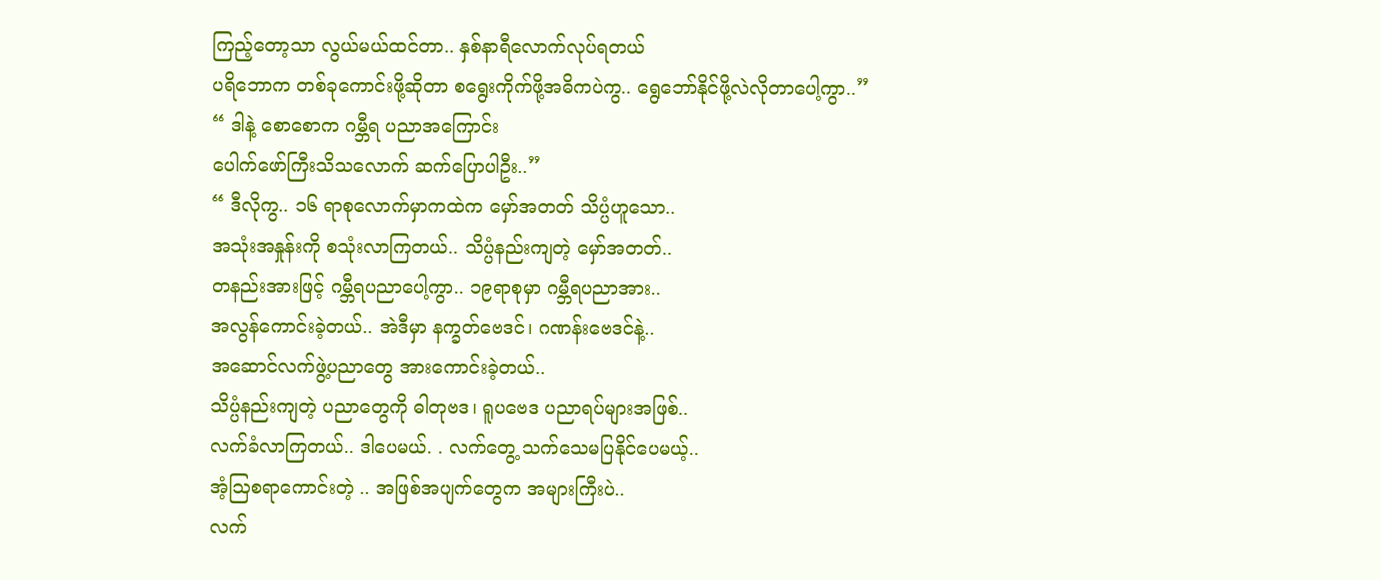ကြည့်တော့သာ လွယ်မယ်ထင်တာ.. နှစ်နာရီလောက်လုပ်ရတယ်
ပရိဘောက တစ်ခုကောင်းဖို့ဆိုတာ စရွေးကိုက်ဖို့အဓိကပဲကွ.. ရွေဘော်နိုင်ဖို့လဲလိုတာပေါ့ကွာ..”
“ ဒါနဲ့ စောစောက ဂမ္ဘီရ ပညာအကြောင်း
ပေါက်ဖော်ကြီးသိသလောက် ဆက်ပြောပါဦး..”
“ ဒီလိုကွ.. ၁၆ ရာစုလောက်မှာကထဲက မှော်အတတ် သိပ္ပံဟူသော..
အသုံးအနှုန်းကို စသုံးလာကြတယ်.. သိပ္ပံနည်းကျတဲ့ မှော်အတတ်..
တနည်းအားဖြင့် ဂမ္ဘီရပညာပေါ့ကွာ.. ၁၉ရာစုမှာ ဂမ္ဘီရပညာအား..
အလွန်ကောင်းခဲ့တယ်.. အဲဒီမှာ နက္ခတ်ဗေဒင်၊ ဂဏန်းဗေဒင်နဲ့..
အဆောင်လက်ဖွဲ့ပညာတွေ အားကောင်းခဲ့တယ်..
သိပ္ပံနည်းကျတဲ့ ပညာတွေကို ဓါတုဗဒ၊ ရူပဗေဒ ပညာရပ်များအဖြစ်..
လက်ခံလာကြတယ်.. ဒါပေမယ်. . လက်တွေ့ သက်သေမပြနိုင်ပေမယ့်..
အံ့ဩစရာကောင်းတဲ့ .. အဖြစ်အပျက်တွေက အများကြီးပဲ..
လက်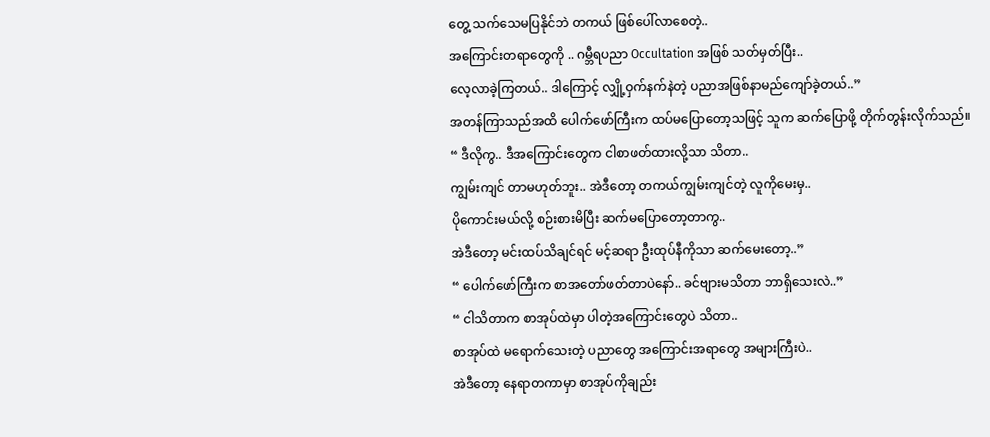တွေ့ သက်သေမပြနိုင်ဘဲ တကယ် ဖြစ်ပေါ်လာစေတဲ့..
အကြောင်းတရာတွေကို .. ဂမ္ဘီရပညာ Occultation အဖြစ် သတ်မှတ်ပြီး..
လေ့လာခဲ့ကြတယ်.. ဒါကြောင့် လျှို့ဝှက်နက်နဲတဲ့ ပညာအဖြစ်နာမည်ကျော်ခဲ့တယ်..”
အတန်ကြာသည်အထိ ပေါက်ဖော်ကြီးက ထပ်မပြောတော့သဖြင့် သူက ဆက်ပြောဖို့ တိုက်တွန်းလိုက်သည်။
“ ဒီလိုကွ.. ဒီအကြောင်းတွေက ငါစာဖတ်ထားလို့သာ သိတာ..
ကျွမ်းကျင် တာမဟုတ်ဘူး.. အဲဒီတော့ တကယ်ကျွမ်းကျင်တဲ့ လူကိုမေးမှ..
ပိုကောင်းမယ်လို့ စဉ်းစားမိပြီး ဆက်မပြောတော့တာကွ..
အဲဒီတော့ မင်းထပ်သိချင်ရင် မင့်ဆရာ ဦးထုပ်နီကိုသာ ဆက်မေးတော့..”
“ ပေါက်ဖော်ကြီးက စာအတော်ဖတ်တာပဲနော်.. ခင်ဗျားမသိတာ ဘာရှိသေးလဲ..”
“ ငါသိတာက စာအုပ်ထဲမှာ ပါတဲ့အကြောင်းတွေပဲ သိတာ..
စာအုပ်ထဲ မရောက်သေးတဲ့ ပညာတွေ အကြောင်းအရာတွေ အများကြီးပဲ..
အဲဒီတော့ နေရာတကာမှာ စာအုပ်ကိုချည်း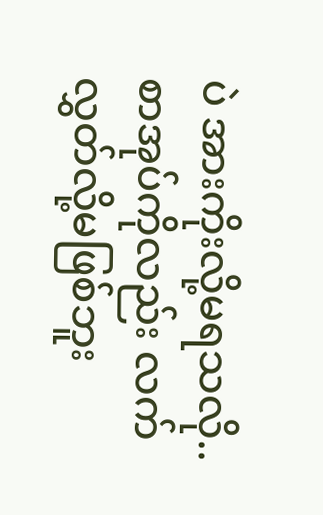ပဲ အားကိုးလို့မရသလို..
စာအုပ်ကိုလည်း လက်လွှတ်လို့မဖြစ်ဘူး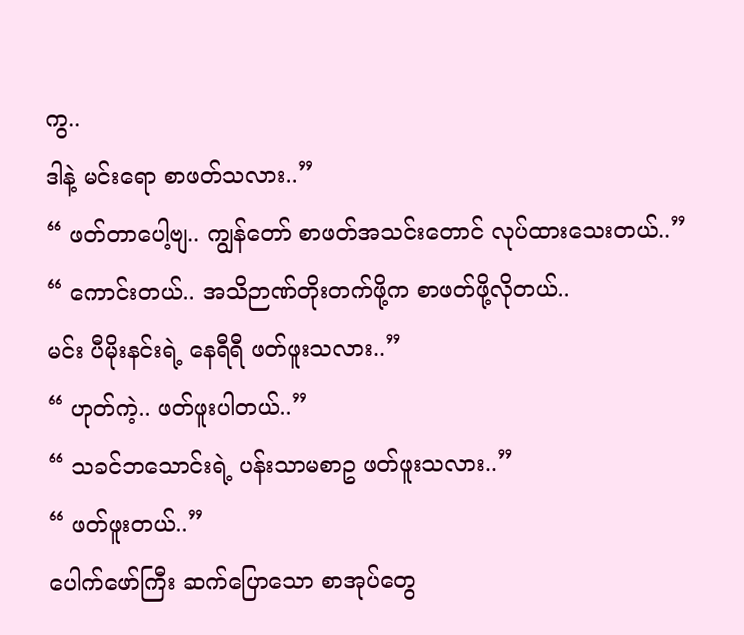ကွ..
ဒါနဲ့ မင်းရော စာဖတ်သလား..”
“ ဖတ်တာပေါ့ဗျ.. ကျွန်တော် စာဖတ်အသင်းတောင် လုပ်ထားသေးတယ်..”
“ ကောင်းတယ်.. အသိဉာဏ်တိုးတက်ဖို့က စာဖတ်ဖို့လိုတယ်..
မင်း ပီမိုးနင်းရဲ့ နေရီရီ ဖတ်ဖူးသလား..”
“ ဟုတ်ကဲ့.. ဖတ်ဖူးပါတယ်..”
“ သခင်ဘသောင်းရဲ့ ပန်းသာမစာဥ ဖတ်ဖူးသလား..”
“ ဖတ်ဖူးတယ်..”
ပေါက်ဖော်ကြီး ဆက်ပြောသော စာအုပ်တွေ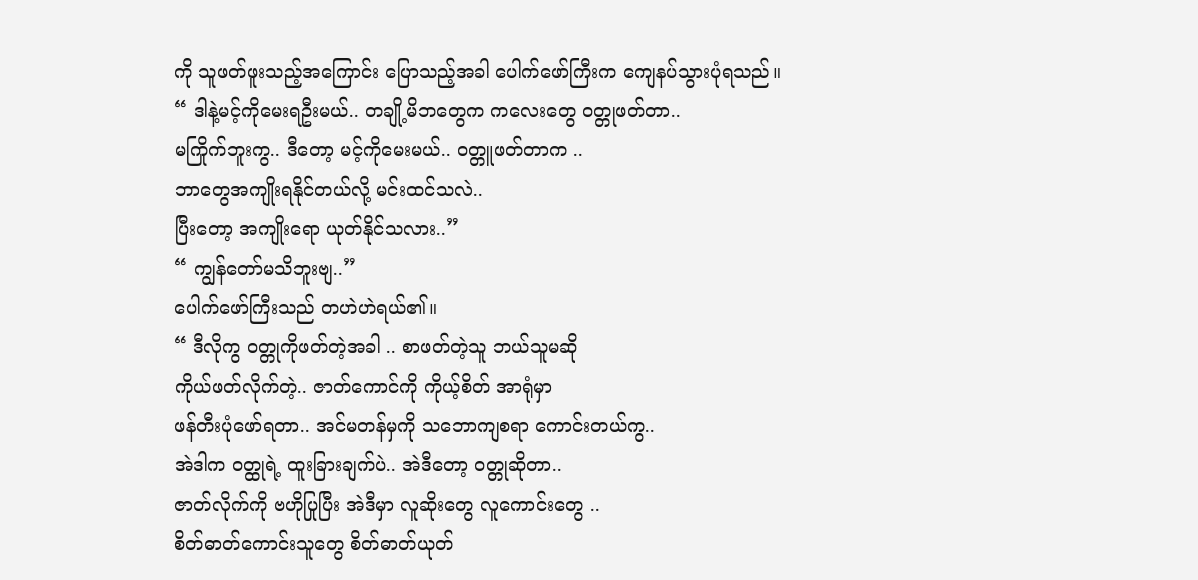ကို သူဖတ်ဖူးသည့်အကြောင်း ပြောသည့်အခါ ပေါက်ဖော်ကြီးက ကျေနပ်သွားပုံရသည်။
“ ဒါနဲ့မင့်ကိုမေးရဦးမယ်.. တချို့မိဘတွေက ကလေးတွေ ဝတ္တုဖတ်တာ..
မကြိုက်ဘူးကွ.. ဒီတော့ မင့်ကိုမေးမယ်.. ဝတ္တူဖတ်တာက ..
ဘာတွေအကျိုးရနိုင်တယ်လို့ မင်းထင်သလဲ..
ပြီးတော့ အကျိုးရော ယုတ်နိုင်သလား..”
“ ကျွန်တော်မသိဘူးဗျ..”
ပေါက်ဖော်ကြီးသည် တဟဲဟဲရယ်၏။
“ ဒီလိုကွ ဝတ္တုကိုဖတ်တဲ့အခါ .. စာဖတ်တဲ့သူ ဘယ်သူမဆို
ကိုယ်ဖတ်လိုက်တဲ့.. ဇာတ်ကောင်ကို ကိုယ့်စိတ် အာရုံမှာ
ဖန်တီးပုံဖော်ရတာ.. အင်မတန်မှကို သဘောကျစရာ ကောင်းတယ်ကွ..
အဲဒါက ဝတ္ထုရဲ့ ထူးခြားချက်ပဲ.. အဲဒီတော့ ဝတ္တုဆိုတာ..
ဇာတ်လိုက်ကို ဗဟိုပြုပြီး အဲဒီမှာ လူဆိုးတွေ လူကောင်းတွေ ..
စိတ်ဓာတ်ကောင်းသူတွေ စိတ်ဓာတ်ယုတ်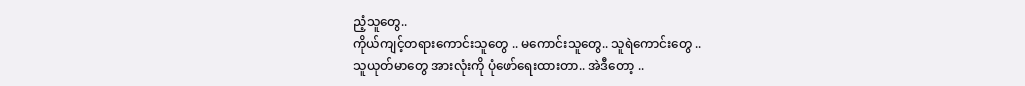ညံ့သူတွေ..
ကိုယ်ကျင့်တရားကောင်းသူတွေ .. မကောင်းသူတွေ.. သူရဲကောင်းတွေ ..
သူယုတ်မာတွေ အားလုံးကို ပုံဖော်ရေးထားတာ.. အဲဒီတော့ ..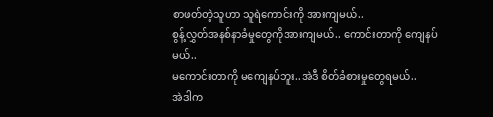စာဖတ်တဲ့သူဟာ သူရဲကောင်းကို အားကျမယ်..
စွန့်လွှတ်အနစ်နာခံမှုတွေကိုအားကျမယ်.. ကောင်းတာကို ကျေနပ်မယ်..
မကောင်းတာကို မကျေနပ်ဘူး..အဲဒီ စိတ်ခံစားမှုတွေရမယ်..
အဲဒါက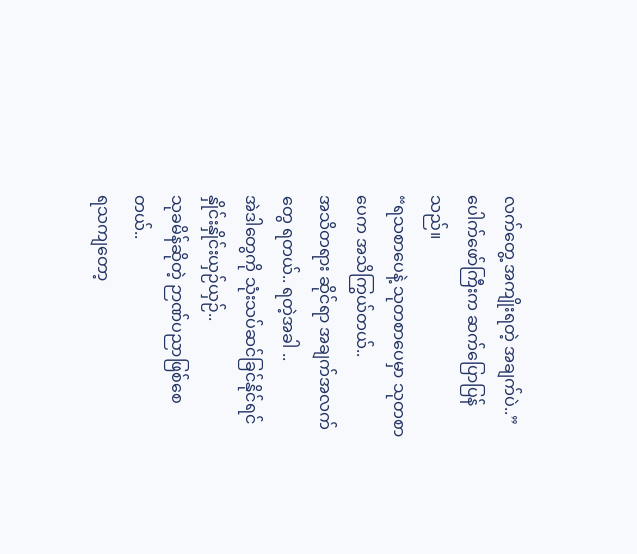လက်တွေ့ အကျိုးရတဲ့ အချက်ပဲ..”
ပေါက်ဖော်ကြီးက ဆက်ပြောပြန်သည်။
“ရသစာပေနဲ့ သုတစာပေမှာ သုတစာပေက အသိကြွယ်တယ်..
အသိတရား ဆိုင်ရာ အချက်အလက်တွေ ရတယ်.. ရတဲ့အခါ ..
အဲဒါတွေကို သုံးသပ်ဆင်ခြင်နိုင်ရင် နှိုင်းနှိုင်းယှဉ်ယှဉ်..
သုခမိန်ဆိုတဲ့ ဉာဏ်ပညာဖြစ်စေတယ်..
ရသကျတော့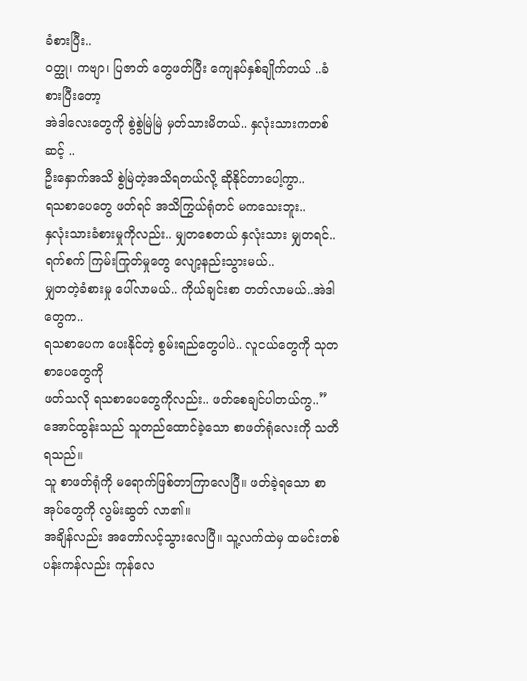ခံစားပြီး..
ဝတ္ထု၊ ကဗျာ၊ ပြဇာတ် တွေဖတ်ပြီး ကျေနပ်နှစ်ချိုက်တယ် ..ခံစားပြီးတော့
အဲဒါလေးတွေကို စွဲစွဲမြဲမြဲ မှတ်သားမိတယ်.. နှလုံးသားကတစ်ဆင့် ..
ဦးနှောက်အသိ စွဲမြဲတဲ့အသိရတယ်လို့ ဆိုနိုင်တာပေါ့ကွာ..
ရသစာပေတွေ ဖတ်ရင် အသိကြွယ်ရုံတင် မကသေးဘူး..
နှလုံးသားခံစားမှုကိုလည်း.. မျှတစေတယ် နှလုံးသား မျှတရင်..
ရက်စက် ကြမ်းကြုတ်မှုတွေ လျော့နည်းသွားမယ်..
မျှတတဲ့ခံစားမှု ပေါ်လာမယ်.. ကိုယ်ချင်းစာ တတ်လာမယ်..အဲဒါတွေက..
ရသစာပေက ပေးနိုင်တဲ့ စွမ်းရည်တွေပါပဲ.. လူငယ်တွေကို သုတစာပေတွေကို
ဖတ်သလို ရသစာပေတွေကိုလည်း.. ဖတ်စေချင်ပါတယ်ကွ..”
အောင်ထွန်းသည် သူတည်ထောင်ခဲ့သော စာဖတ်ရုံလေးကို သတိရသည်။
သူ စာဖတ်ရုံကို မရောက်ဖြစ်တာကြာလေပြီ။ ဖတ်ခဲ့ရသော စာအုပ်တွေကို လွမ်းဆွတ် လာ၏။
အချိန်လည်း အတော်လင့်သွားလေပြီ။ သူ့လက်ထဲမှ ထမင်းတစ်ပန်းကန်လည်း ကုန်လေ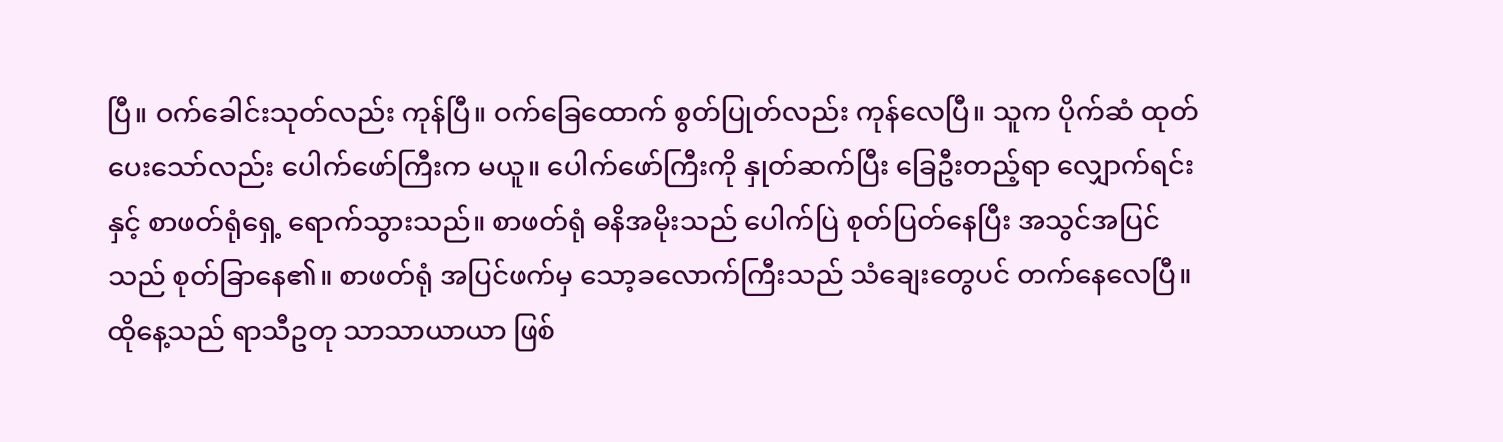ပြီ။ ဝက်ခေါင်းသုတ်လည်း ကုန်ပြီ။ ဝက်ခြေထောက် စွတ်ပြုတ်လည်း ကုန်လေပြီ။ သူက ပိုက်ဆံ ထုတ်ပေးသော်လည်း ပေါက်ဖော်ကြီးက မယူ။ ပေါက်ဖော်ကြီးကို နှုတ်ဆက်ပြီး ခြေဦးတည့်ရာ လျှောက်ရင်းနှင့် စာဖတ်ရုံရှေ့ ရောက်သွားသည်။ စာဖတ်ရုံ ဓနိအမိုးသည် ပေါက်ပြဲ စုတ်ပြတ်နေပြီး အသွင်အပြင်သည် စုတ်ခြာနေ၏။ စာဖတ်ရုံ အပြင်ဖက်မှ သော့ခလောက်ကြီးသည် သံချေးတွေပင် တက်နေလေပြီ။
ထိုနေ့သည် ရာသီဥတု သာသာယာယာ ဖြစ်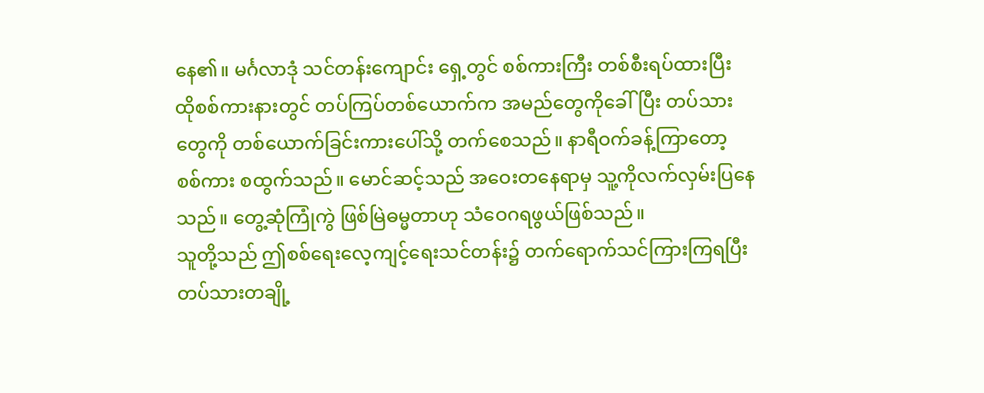နေ၏။ မင်္ဂလာဒုံ သင်တန်းကျောင်း ရှေ့တွင် စစ်ကားကြီး တစ်စီးရပ်ထားပြီး ထိုစစ်ကားနားတွင် တပ်ကြပ်တစ်ယောက်က အမည်တွေကိုခေါ်ပြီး တပ်သားတွေကို တစ်ယောက်ခြင်းကားပေါ်သို့ တက်စေသည်။ နာရီဝက်ခန့်ကြာတော့ စစ်ကား စထွက်သည်။ မောင်ဆင့်သည် အဝေးတနေရာမှ သူ့ကိုလက်လှမ်းပြနေသည်။ တွေ့ဆုံကြုံကွဲ ဖြစ်မြဲဓမ္မတာဟု သံဝေဂရဖွယ်ဖြစ်သည်။
သူတို့သည် ဤစစ်ရေးလေ့ကျင့်ရေးသင်တန်း၌ တက်ရောက်သင်ကြားကြရပြီး တပ်သားတချို့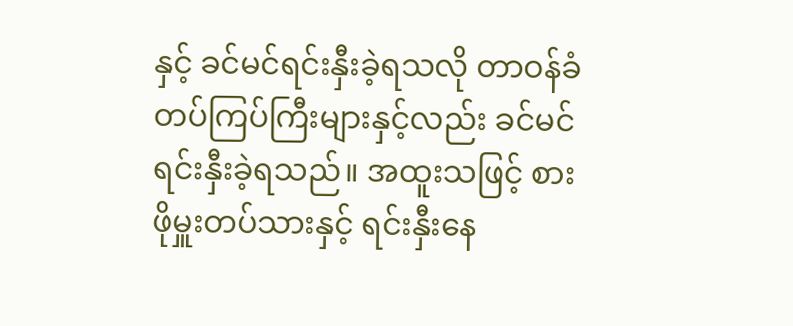နှင့် ခင်မင်ရင်းနှီးခဲ့ရသလို တာဝန်ခံတပ်ကြပ်ကြီးများနှင့်လည်း ခင်မင် ရင်းနှီးခဲ့ရသည်။ အထူးသဖြင့် စားဖိုမှူးတပ်သားနှင့် ရင်းနှီးနေ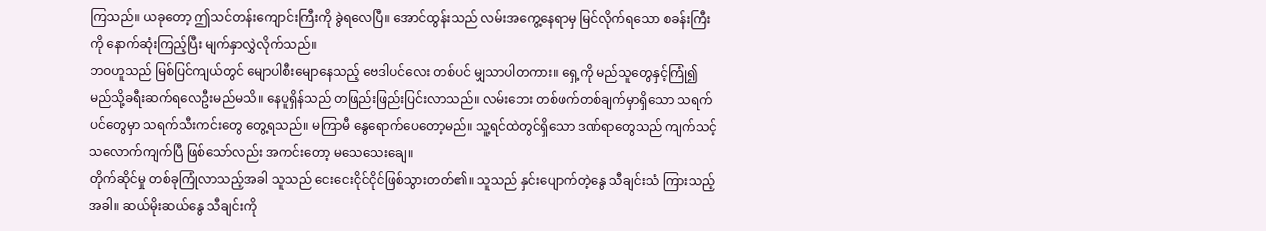ကြသည်။ ယခုတော့ ဤသင်တန်းကျောင်းကြီးကို ခွဲရလေပြီ။ အောင်ထွန်းသည် လမ်းအကွေ့နေရာမှ မြင်လိုက်ရသော စခန်းကြီးကို နောက်ဆုံးကြည့်ပြီး မျက်နှာလွှဲလိုက်သည်။
ဘဝဟူသည် မြစ်ပြင်ကျယ်တွင် မျောပါစီးမျောနေသည့် ဗေဒါပင်လေး တစ်ပင် မျှသာပါတကား။ ရှေ့ကို မည်သူတွေနှင့်ကြုံ၍ မည်သို့ခရီးဆက်ရလေဦးမည်မသိ။ နေပူရှိန်သည် တဖြည်းဖြည်းပြင်းလာသည်။ လမ်းဘေး တစ်ဖက်တစ်ချက်မှာရှိသော သရက်ပင်တွေမှာ သရက်သီးကင်းတွေ တွေ့ရသည်။ မကြာမီ နွေရောက်ပေတော့မည်။ သူ့ရင်ထဲတွင်ရှိသော ဒဏ်ရာတွေသည် ကျက်သင့်သလောက်ကျက်ပြီ ဖြစ်သော်လည်း အကင်းတော့ မသေသေးချေ။
တိုက်ဆိုင်မှု တစ်ခုကြုံလာသည့်အခါ သူသည် ငေးငေးငိုင်ငိုင်ဖြစ်သွားတတ်၏။ သူသည် နှင်းပျောက်တဲ့နွေ သီချင်းသံ ကြားသည့်အခါ။ ဆယ်မိုးဆယ်နွေ သီချင်းကို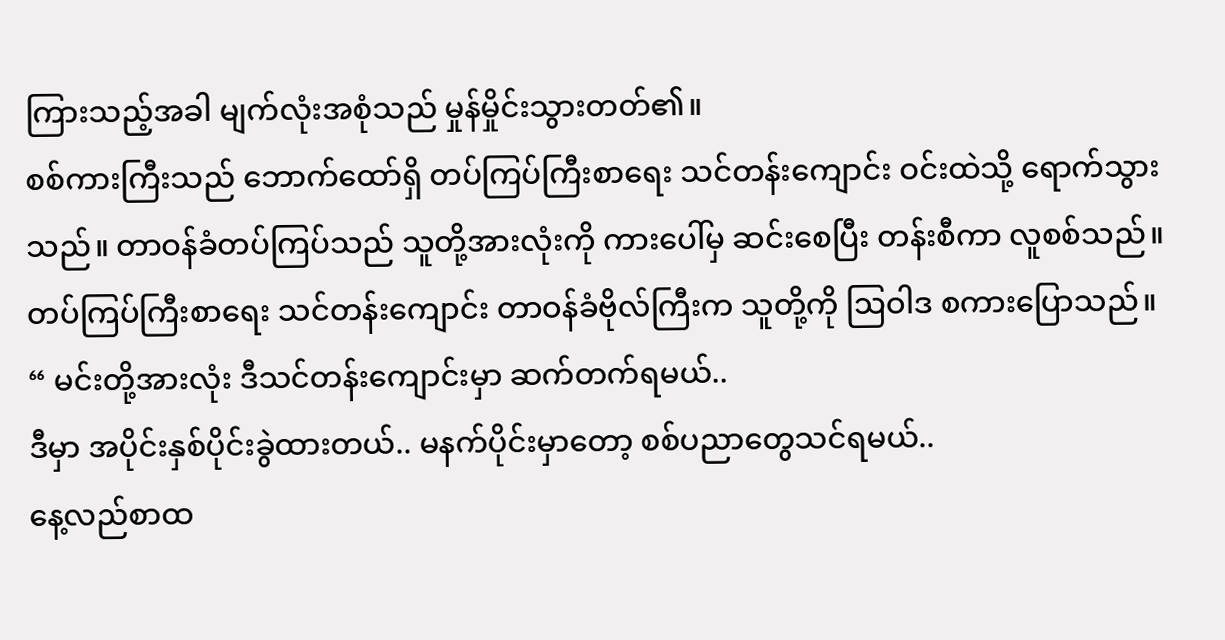ကြားသည့်အခါ မျက်လုံးအစုံသည် မှုန်မှိုင်းသွားတတ်၏။
စစ်ကားကြီးသည် ဘောက်ထော်ရှိ တပ်ကြပ်ကြီးစာရေး သင်တန်းကျောင်း ဝင်းထဲသို့ ရောက်သွားသည်။ တာဝန်ခံတပ်ကြပ်သည် သူတို့အားလုံးကို ကားပေါ်မှ ဆင်းစေပြီး တန်းစီကာ လူစစ်သည်။
တပ်ကြပ်ကြီးစာရေး သင်တန်းကျောင်း တာဝန်ခံဗိုလ်ကြီးက သူတို့ကို ဩဝါဒ စကားပြောသည်။
“ မင်းတို့အားလုံး ဒီသင်တန်းကျောင်းမှာ ဆက်တက်ရမယ်..
ဒီမှာ အပိုင်းနှစ်ပိုင်းခွဲထားတယ်.. မနက်ပိုင်းမှာတော့ စစ်ပညာတွေသင်ရမယ်..
နေ့လည်စာထ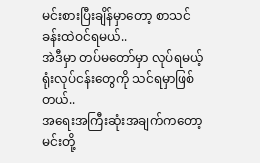မင်းစားပြီးချိန်မှာတော့ စာသင်ခန်းထဲဝင်ရမယ်..
အဲဒီမှာ တပ်မတော်မှာ လုပ်ရမယ့် ရုံးလုပ်ငန်းတွေကို သင်ရမှာဖြစ်တယ်..
အရေးအကြီးဆုံးအချက်ကတော့ မင်းတို့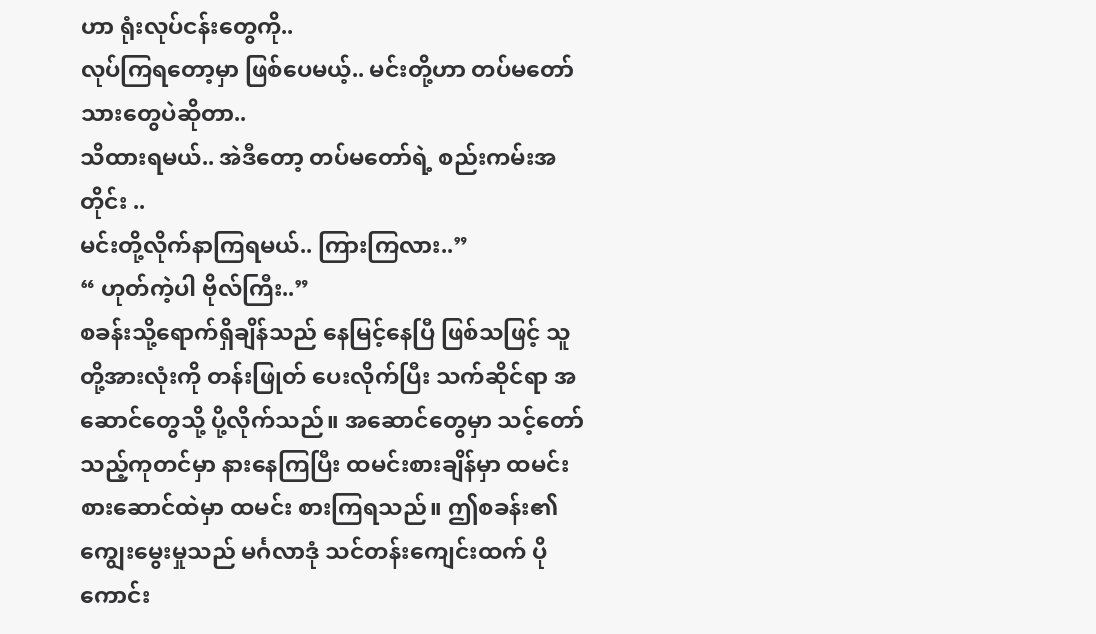ဟာ ရုံးလုပ်ငန်းတွေကို..
လုပ်ကြရတော့မှာ ဖြစ်ပေမယ့်.. မင်းတို့ဟာ တပ်မတော်သားတွေပဲဆိုတာ..
သိထားရမယ်.. အဲဒီတော့ တပ်မတော်ရဲ့ စည်းကမ်းအတိုင်း ..
မင်းတို့လိုက်နာကြရမယ်.. ကြားကြလား..”
“ ဟုတ်ကဲ့ပါ ဗိုလ်ကြီး..”
စခန်းသို့ရောက်ရှိချိန်သည် နေမြင့်နေပြီ ဖြစ်သဖြင့် သူတို့အားလုံးကို တန်းဖြုတ် ပေးလိုက်ပြီး သက်ဆိုင်ရာ အဆောင်တွေသို့ ပို့လိုက်သည်။ အဆောင်တွေမှာ သင့်တော်သည့်ကုတင်မှာ နားနေကြပြီး ထမင်းစားချိန်မှာ ထမင်းစားဆောင်ထဲမှာ ထမင်း စားကြရသည်။ ဤစခန်း၏ ကျွေးမွေးမှုသည် မင်္ဂလာဒုံ သင်တန်းကျေင်းထက် ပိုကောင်း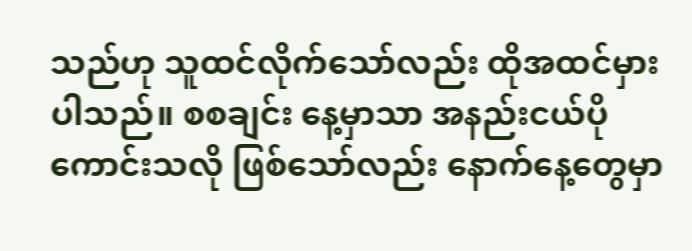သည်ဟု သူထင်လိုက်သော်လည်း ထိုအထင်မှားပါသည်။ စစချင်း နေ့မှာသာ အနည်းငယ်ပိုကောင်းသလို ဖြစ်သော်လည်း နောက်နေ့တွေမှာ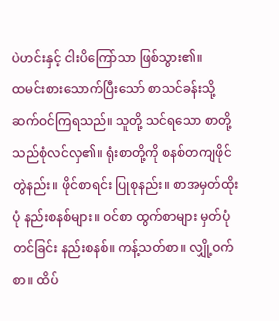ပဲဟင်းနှင့် ငါးပိကြော်သာ ဖြစ်သွား၏။
ထမင်းစားသောက်ပြီးသော် စာသင်ခန်းသို့ ဆက်ဝင်ကြရသည်။ သူတို့ သင်ရသော စာတို့သည်စုံလင်လှ၏။ ရုံးစာတို့ကို စနစ်တကျဖိုင်တွဲနည်း။ ဖိုင်စာရင်း ပြုစုနည်း။ စာအမှတ်ထိုးပုံ နည်းစနစ်များ။ ဝင်စာ ထွက်စာများ မှတ်ပုံတင်ခြင်း နည်းစနစ်။ ကန့်သတ်စာ။ လျှို့ဝက်စာ။ ထိပ်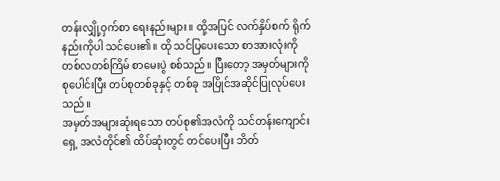တန်းလျှို့ဝှက်စာ ရေးနည်းများ။ ထို့အပြင် လက်နှိပ်စက် ရိုက်နည်းကိုပါ သင်ပေး၏။ ထို သင်ပြပေးသော စာအားလုံးကို တစ်လတစ်ကြိမ် စာမေးပွဲ စစ်သည်။ ပြီးတော့ အမှတ်များကို စုပေါင်းပြီး တပ်စုတစ်ခုနှင့် တစ်ခု အပြိုင်အဆိုင်ပြုလုပ်ပေးသည်။
အမှတ်အများဆုံးရသော တပ်စု၏အလံကို သင်တန်းကျောင်းရှေ့ အလံတိုင်၏ ထိပ်ဆုံးတွင် တင်ပေးပြီး ဘိတ်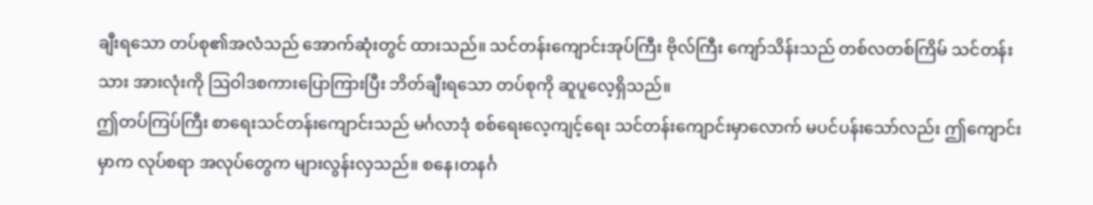ချီးရသော တပ်စု၏အလံသည် အောက်ဆုံးတွင် ထားသည်။ သင်တန်းကျောင်းအုပ်ကြီး ဗိုလ်ကြီး ကျော်သိန်းသည် တစ်လတစ်ကြိမ် သင်တန်းသား အားလုံးကို ဩဝါဒစကားပြောကြားပြီး ဘိတ်ချီးရသော တပ်စုကို ဆူပူလေ့ရှိသည်။
ဤတပ်ကြပ်ကြီး စာရေးသင်တန်းကျောင်းသည် မင်္ဂလာဒုံ စစ်ရေးလေ့ကျင့်ရေး သင်တန်းကျောင်းမှာလောက် မပင်ပန်းသော်လည်း ဤကျောင်းမှာက လုပ်စရာ အလုပ်တွေက များလွန်းလှသည်။ စနေ၊တနင်္ဂ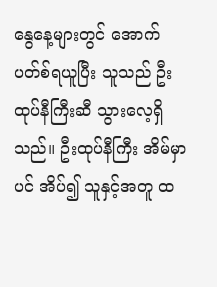နွေနေ့များတွင် အောက်ပတ်စ်ရယူပြီး သူသည် ဦးထုပ်နီကြီးဆီ သွားလေ့ရှိသည်။ ဦးထုပ်နီကြီး အိမ်မှာပင် အိပ်၍ သူနှင့်အတူ ထ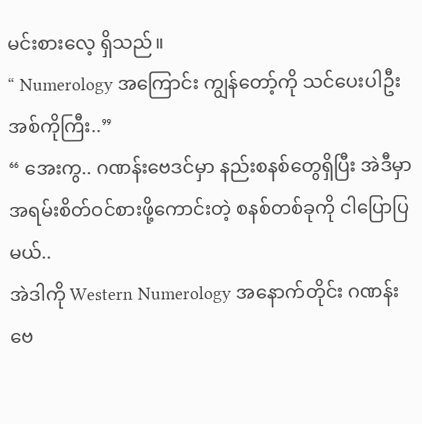မင်းစားလေ့ ရှိသည်။
“ Numerology အကြောင်း ကျွန်တော့်ကို သင်ပေးပါဦး အစ်ကိုကြီး..”
“ အေးကွ.. ဂဏန်းဗေဒင်မှာ နည်းစနစ်တွေရှိပြီး အဲဒီမှာ
အရမ်းစိတ်ဝင်စားဖို့ကောင်းတဲ့ စနစ်တစ်ခုကို ငါပြောပြမယ်..
အဲဒါကို Western Numerology အနောက်တိုင်း ဂဏန်းဗေ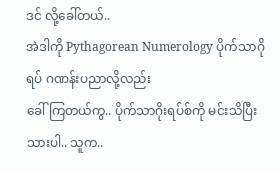ဒင် လို့ခေါ်တယ်..
အဲဒါကို Pythagorean Numerology ပိုက်သာဂိုရပ် ဂဏန်းပညာလို့လည်း
ခေါ်ကြတယ်ကွ.. ပိုက်သာဂိုးရပ်စ်ကို မင်းသိပြီးသားပါ.. သူက..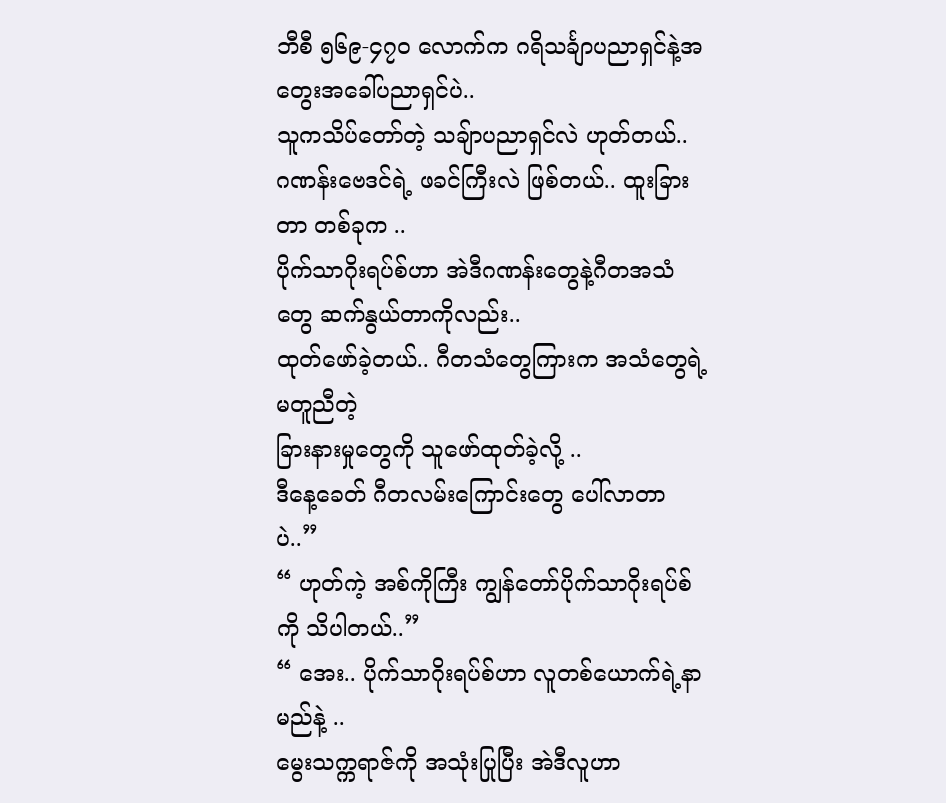ဘီစီ ၅၆၉-၄၇၀ လောက်က ဂရိသင်္ချာပညာရှင်နဲ့အတွေးအခေါ်ပညာရှင်ပဲ..
သူကသိပ်တော်တဲ့ သချ်ာပညာရှင်လဲ ဟုတ်တယ်..
ဂဏန်းဗေဒင်ရဲ့ ဖခင်ကြီးလဲ ဖြစ်တယ်.. ထူးခြားတာ တစ်ခုက ..
ပိုက်သာဂိုးရပ်စ်ဟာ အဲဒီဂဏန်းတွေနဲ့ဂီတအသံတွေ ဆက်နွယ်တာကိုလည်း..
ထုတ်ဖော်ခဲ့တယ်.. ဂီတသံတွေကြားက အသံတွေရဲ့ မတူညီတဲ့
ခြားနားမှုတွေကို သူဖော်ထုတ်ခဲ့လို့ ..
ဒီနေ့ခေတ် ဂီတလမ်းကြောင်းတွေ ပေါ်လာတာပဲ..”
“ ဟုတ်ကဲ့ အစ်ကိုကြီး ကျွန်တော်ပိုက်သာဂိုးရပ်စ်ကို သိပါတယ်..”
“ အေး.. ပိုက်သာဂိုးရပ်စ်ဟာ လူတစ်ယောက်ရဲ့နာမည်နဲ့ ..
မွေးသက္ကရာဇ်ကို အသုံးပြုပြီး အဲဒီလူဟာ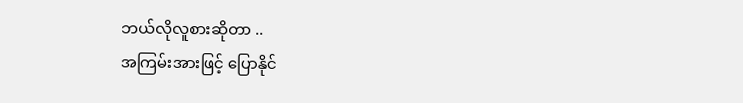ဘယ်လိုလူစားဆိုတာ ..
အကြမ်းအားဖြင့် ပြောနိုင်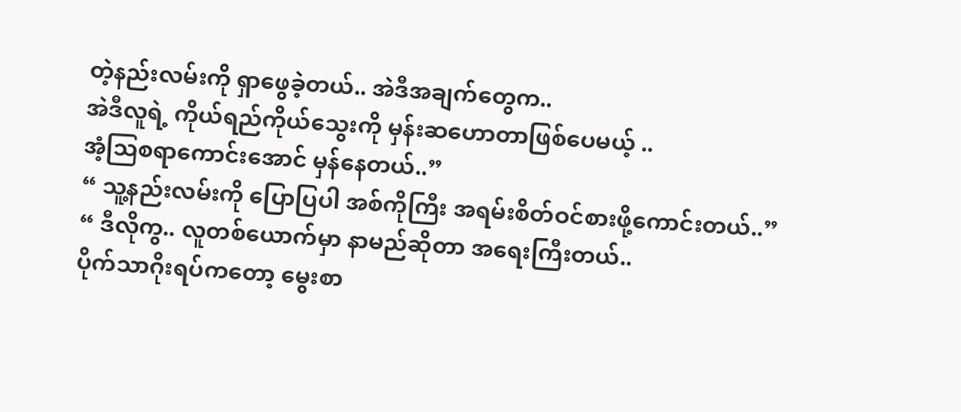တဲ့နည်းလမ်းကို ရှာဖွေခဲ့တယ်.. အဲဒီအချက်တွေက..
အဲဒီလူရဲ့ ကိုယ်ရည်ကိုယ်သွေးကို မှန်းဆဟောတာဖြစ်ပေမယ့် ..
အံ့ဩစရာကောင်းအောင် မှန်နေတယ်..”
“ သူ့နည်းလမ်းကို ပြောပြပါ အစ်ကိုကြီး အရမ်းစိတ်ဝင်စားဖို့ကောင်းတယ်..”
“ ဒီလိုကွ.. လူတစ်ယောက်မှာ နာမည်ဆိုတာ အရေးကြီးတယ်..
ပိုက်သာဂိုးရပ်ကတော့ မွေးစာ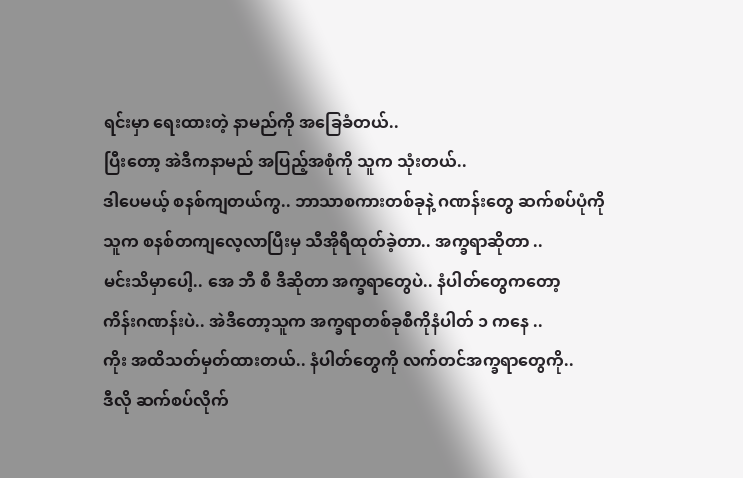ရင်းမှာ ရေးထားတဲ့ နာမည်ကို အခြေခံတယ်..
ပြီးတော့ အဲဒီကနာမည် အပြည့်အစုံကို သူက သုံးတယ်..
ဒါပေမယ့် စနစ်ကျတယ်ကွ.. ဘာသာစကားတစ်ခုနဲ့ ဂဏန်းတွေ ဆက်စပ်ပုံကို
သူက စနစ်တကျလေ့လာပြီးမှ သီအိုရီထုတ်ခဲ့တာ.. အက္ခရာဆိုတာ ..
မင်းသိမှာပေါ့.. အေ ဘီ စီ ဒီဆိုတာ အက္ခရာတွေပဲ.. နံပါတ်တွေကတော့
ကိန်းဂဏန်းပဲ.. အဲဒီတော့သူက အက္ခရာတစ်ခုစီကိုနံပါတ် ၁ ကနေ ..
ကိုး အထိသတ်မှတ်ထားတယ်.. နံပါတ်တွေကို လက်တင်အက္ခရာတွေကို..
ဒီလို ဆက်စပ်လိုက်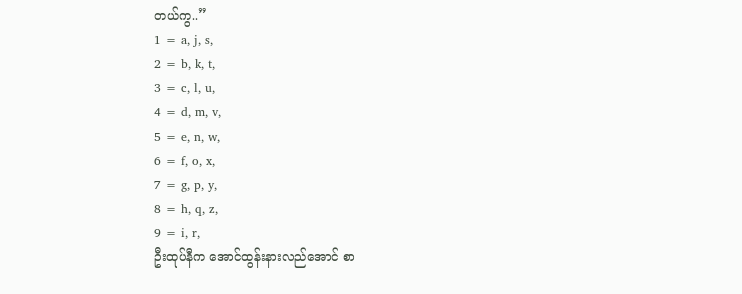တယ်ကွ..”
1 = a, j, s,
2 = b, k, t,
3 = c, l, u,
4 = d, m, v,
5 = e, n, w,
6 = f, o, x,
7 = g, p, y,
8 = h, q, z,
9 = i, r,
ဦးထုပ်နီက အောင်ထွန်းနားလည်အောင် စာ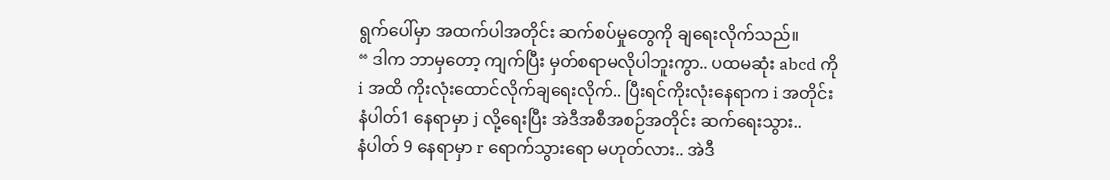ရွက်ပေါ်မှာ အထက်ပါအတိုင်း ဆက်စပ်မှုတွေကို ချရေးလိုက်သည်။
“ ဒါက ဘာမှတော့ ကျက်ပြီး မှတ်စရာမလိုပါဘူးကွာ.. ပထမဆုံး abcd ကို
i အထိ ကိုးလုံးထောင်လိုက်ချရေးလိုက်.. ပြီးရင်ကိုးလုံးနေရာက i အတိုင်း
နံပါတ်1 နေရာမှာ j လို့ရေးပြီး အဲဒီအစီအစဉ်အတိုင်း ဆက်ရေးသွား..
နံပါတ် 9 နေရာမှာ r ရောက်သွားရော မဟုတ်လား.. အဲဒီ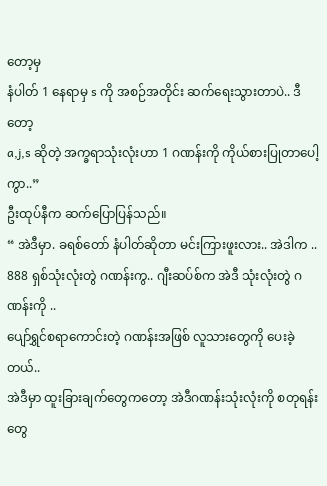တော့မှ
နံပါတ် 1 နေရာမှ s ကို အစဉ်အတိုင်း ဆက်ရေးသွားတာပဲ.. ဒီတော့
a,j,s ဆိုတဲ့ အက္ခရာသုံးလုံးဟာ 1 ဂဏန်းကို ကိုယ်စားပြုတာပေါ့ကွာ..”
ဦးထုပ်နီက ဆက်ပြောပြန်သည်။
“ အဲဒီမှာ. ခရစ်တော် နံပါတ်ဆိုတာ မင်းကြားဖူးလား.. အဲဒါက ..
888 ရှစ်သုံးလုံးတွဲ ဂဏန်းကွ.. ဂျီးဆပ်စ်က အဲဒီ သုံးလုံးတွဲ ဂဏန်းကို ..
ပျော်ရွှင်စရာကောင်းတဲ့ ဂဏန်းအဖြစ် လူသားတွေကို ပေးခဲ့တယ်..
အဲဒီမှာ ထူးခြားချက်တွေကတော့ အဲဒီဂဏန်းသုံးလုံးကို စတုရန်းတွေ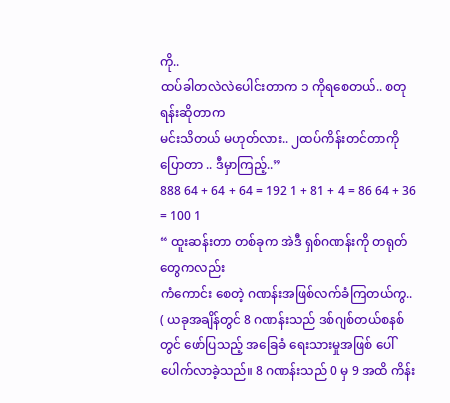ကို..
ထပ်ခါတလဲလဲပေါင်းတာက ၁ ကိုရစေတယ်.. စတုရန်းဆိုတာက
မင်းသိတယ် မဟုတ်လား.. ၂ထပ်ကိန်းတင်တာကို ပြောတာ .. ဒီမှာကြည့်..”
888 64 + 64 + 64 = 192 1 + 81 + 4 = 86 64 + 36 = 100 1
“ ထူးဆန်းတာ တစ်ခုက အဲဒီ ရှစ်ဂဏန်းကို တရုတ်တွေကလည်း
ကံကောင်း စေတဲ့ ဂဏန်းအဖြစ်လက်ခံကြတယ်ကွ..
( ယခုအချိန်တွင် 8 ဂဏန်းသည် ဒစ်ဂျစ်တယ်စနစ်တွင် ဖော်ပြသည့် အခြေခံ ရေးသားမှုအဖြစ် ပေါ်ပေါက်လာခဲ့သည်။ 8 ဂဏန်းသည် 0 မှ 9 အထိ ကိန်း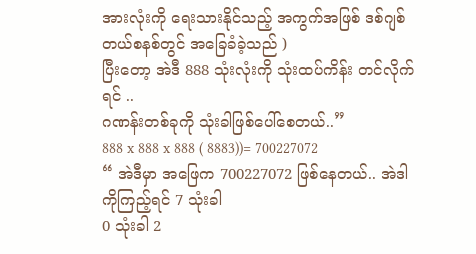အားလုံးကို ရေးသားနိုင်သည့် အကွက်အဖြစ် ဒစ်ဂျစ်တယ်စနစ်တွင် အခြေခံခဲ့သည် )
ပြီးတော့ အဲဒီ 888 သုံးလုံးကို သုံးထပ်ကိန်း တင်လိုက်ရင် ..
ဂဏန်းတစ်ခုကို သုံးခါဖြစ်ပေါ်စေတယ်..”
888 x 888 x 888 ( 8883))= 700227072
“ အဲဒီမှာ အဖြေက 700227072 ဖြစ်နေတယ်.. အဲဒါကိုကြည့်ရင် 7 သုံးခါ
0 သုံးခါ 2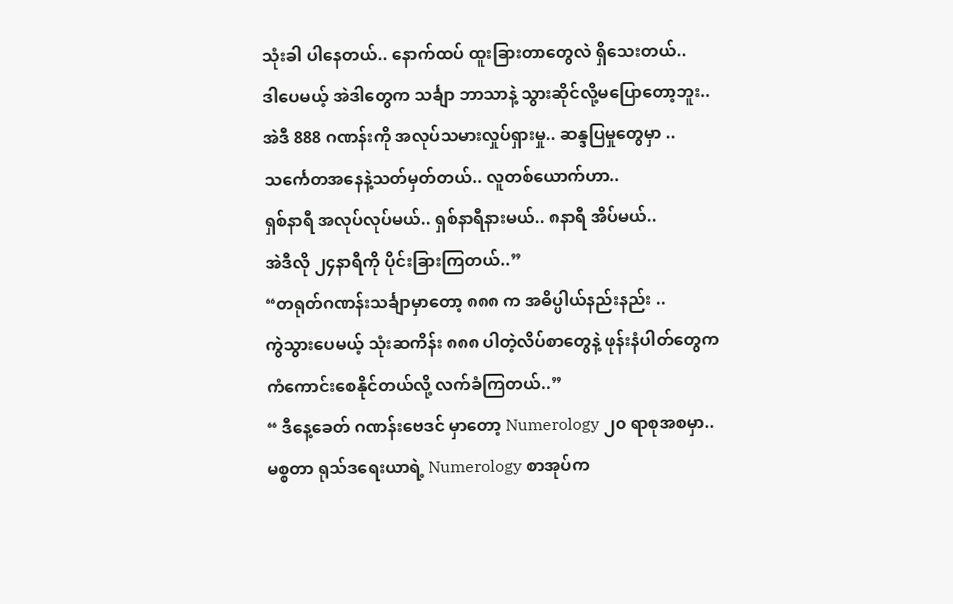သုံးခါ ပါနေတယ်.. နောက်ထပ် ထူးခြားတာတွေလဲ ရှိသေးတယ်..
ဒါပေမယ့် အဲဒါတွေက သင်္ချာ ဘာသာနဲ့ သွားဆိုင်လို့မပြောတော့ဘူး..
အဲဒီ 888 ဂဏန်းကို အလုပ်သမားလှုပ်ရှားမှု.. ဆန္ဒပြမှုတွေမှာ ..
သင်္ကေတအနေနဲ့သတ်မှတ်တယ်.. လူတစ်ယောက်ဟာ..
ရှစ်နာရီ အလုပ်လုပ်မယ်.. ရှစ်နာရီနားမယ်.. ၈နာရီ အိပ်မယ်..
အဲဒီလို ၂၄နာရီကို ပိုင်းခြားကြတယ်..”
“တရုတ်ဂဏန်းသင်္ချာမှာတော့ ၈၈၈ က အဓိပ္ပါယ်နည်းနည်း ..
ကွဲသွားပေမယ့် သုံးဆကိန်း ၈၈၈ ပါတဲ့လိပ်စာတွေနဲ့ ဖုန်းနံပါတ်တွေက
ကံကောင်းစေနိုင်တယ်လို့ လက်ခံကြတယ်..”
“ ဒီနေ့ခေတ် ဂဏန်းဗေဒင် မှာတော့ Numerology ၂၀ ရာစုအစမှာ..
မစ္စတာ ရုသ်ဒရေးယာရဲ့ Numerology စာအုပ်က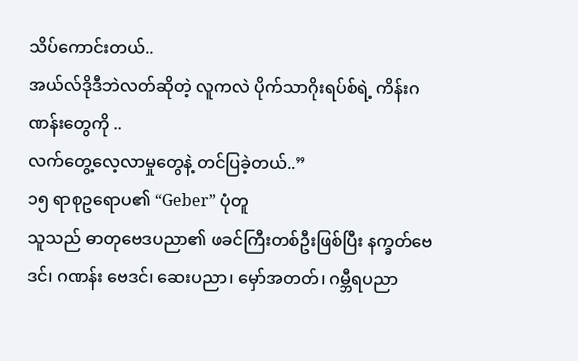သိပ်ကောင်းတယ်..
အယ်လ်ဒိုဒီဘဲလတ်ဆိုတဲ့ လူကလဲ ပိုက်သာဂိုးရပ်စ်ရဲ့ ကိန်းဂဏန်းတွေကို ..
လက်တွေ့လေ့လာမှုတွေနဲ့ တင်ပြခဲ့တယ်..”
၁၅ ရာစုဥရောပ၏ “Geber” ပုံတူ
သူသည် ဓာတုဗေဒပညာ၏ ဖခင်ကြီးတစ်ဦးဖြစ်ပြီး နက္ခတ်ဗေဒင်၊ ဂဏန်း ဗေဒင်၊ ဆေးပညာ၊ မှော်အတတ်၊ ဂမ္ဘီရပညာ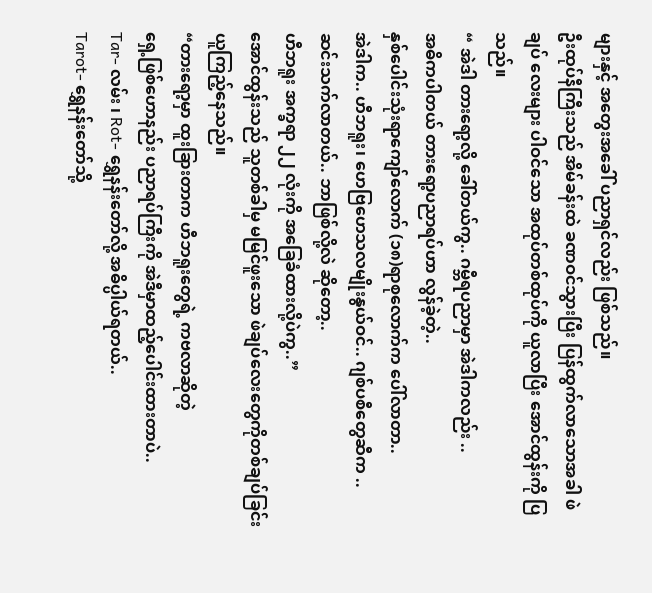များနှင့် အတွေးအခေါ် ပညာရှင်လည်း ဖြစ်သည်။
ဦးထုပ်နီကြီးသည် အိမ်ခန်းထဲ ခဏဝင်သွားပြီး ပြန်ထွက်လာသောအခါ ဖဲချပ် လေးများ ပါဝင်သော အထုပ်တစ်ထုပ်ကို ယူလာပြီး အောင်ထွန်းကို ပြသည်။
“ အဲဒါ တားရော့လို့ ခေါ်တယ်ကွ.. ဂမ္ဘီရပညာမှာ အဲဒါကလည်း ..
အဓိကပါတယ် တားရော့ပညာရပ်ဟာ လွန်ခဲ့တဲ့..
နှစ်ပေါင်းသုံးရာကျော်လောက် (၁၈)ရာစုလောက်က ပေါ်လာတာ..
အဲဒါက.. ဟီဘရူး၊ ဟေဗြဟေသလမျိုးနွယ်ဝင်.. ဂျစ်ပစီတွေဆီက ..
ဆင်းသက်လာတယ်.. ဘာဖြစ်လို့လဲ ဆိုတော့..
ဟီဘရူး အက္ခရာ ၂၂ လုံးကို အခြေခံထားလို့ပဲကွ..”
အောင်ထွန်းသည် သူတစ်ခါမှ မမြင်ဖူးသော ဖဲချပ်လေးတွေကိုတစ်ချပ်ခြင်း ယူကြည့်နေသည်။
“တားရော့မှာ ထူးခြားတာက ဟီဘရူးတွေရဲ့ ကဗလာဆိုတဲ့
ရှေ့ဖြစ်ဟောနည်း ပညာရပ်ကြီးကို အဲဒီမှာထည့်ပေါင်းထားတာပဲ..
Tar- လမ်း ၊ Rot- ရွှေနန်းတော်လို့ အဓိပ္ပါယ်ရတယ်..
Tarot- ရွှေနန်းတော်သို့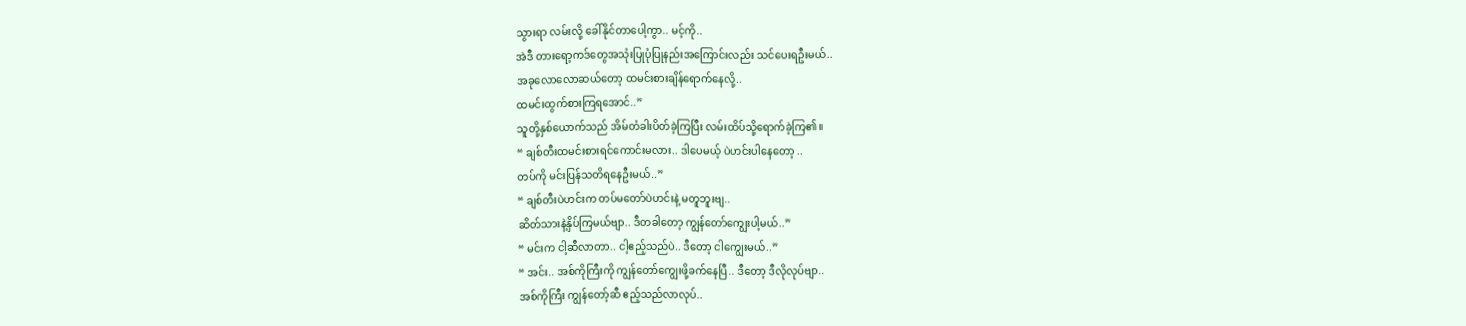သွားရာ လမ်းလို့ ခေါ်နိုင်တာပေါ့ကွာ.. မင့်ကို..
အဲဒီ တားရော့ကဒ်တွေအသုံးပြုပုံပြုနည်းအကြောင်းလည်း သင်ပေးရဦးမယ်..
အခုလောလောဆယ်တော့ ထမင်းစားချိန်ရောက်နေလို့..
ထမင်းထွက်စားကြရအောင်..”
သူတို့နှစ်ယောက်သည် အိမ်တံခါးပိတ်ခဲ့ကြပြီး လမ်းထိပ်သို့ရောက်ခဲ့ကြ၏။
“ ချစ်တီးထမင်းစားရင်ကောင်းမလား.. ဒါပေမယ့် ပဲဟင်းပါနေတော့ ..
တပ်ကို မင်းပြန်သတိရနေဦးမယ်..”
“ ချစ်တီးပဲဟင်းက တပ်မတော်ပဲဟင်းနဲ့ မတူဘူးဗျ..
ဆိတ်သားနဲ့နှိပ်ကြမယ်ဗျာ.. ဒီတခါတော့ ကျွန်တော်ကျွေးပါ့မယ်..”
“ မင်းက ငါ့ဆီလာတာ.. ငါ့ဧည့်သည်ပဲ.. ဒီတော့ ငါကျွေးမယ်..”
“ အင်း.. အစ်ကိုကြီးကို ကျွန်တော်ကျွေးဖို့ခက်နေပြီ.. ဒီတော့ ဒီလိုလုပ်ဗျာ..
အစ်ကိုကြီး ကျွန်တော့်ဆီ ဧည့်သည်လာလုပ်..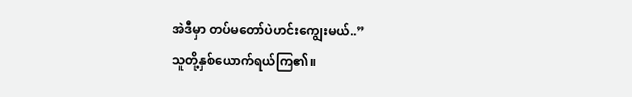အဲဒီမှာ တပ်မတော်ပဲဟင်းကျွေးမယ်..”
သူတို့နှစ်ယောက်ရယ်ကြ၏။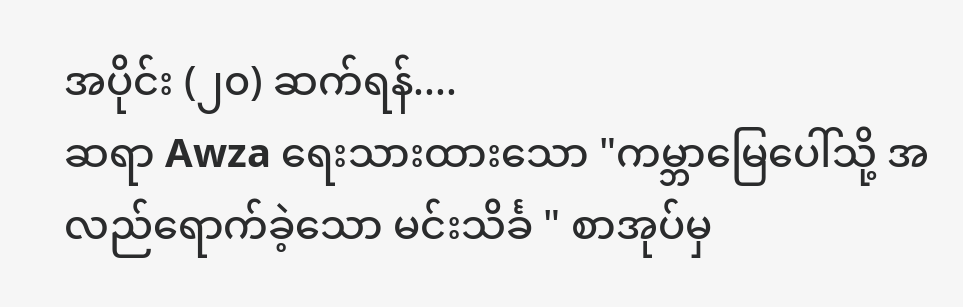အပိုင်း (၂၀) ဆက်ရန်....
ဆရာ Awza ရေးသားထားသော "ကမ္ဘာမြေပေါ်သို့ အလည်ရောက်ခဲ့သော မင်းသိင်္ခ " စာအုပ်မှ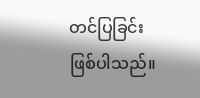တင်ပြခြင်းဖြစ်ပါသည်။